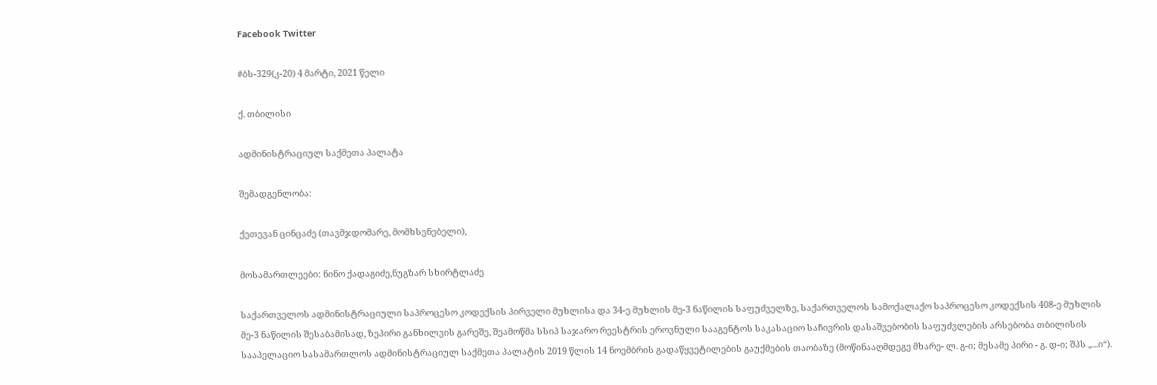Facebook Twitter

#ბს-329(კ-20) 4 მარტი, 2021 წელი

ქ. თბილისი

ადმინისტრაციულ საქმეთა პალატა

შემადგენლობა:

ქეთევან ცინცაძე (თავმჯდომარე, მომხსენებელი),

მოსამართლეები: ნინო ქადაგიძე,ნუგზარ სხირტლაძე

საქართველოს ადმინისტრაციული საპროცესო კოდექსის პირველი მუხლისა და 34-ე მუხლის მე-3 ნაწილის საფუძველზე, საქართველოს სამოქალაქო საპროცესო კოდექსის 408-ე მუხლის მე-3 ნაწილის შესაბამისად, ზეპირი განხილვის გარეშე, შეამოწმა სსიპ საჯარო რეესტრის ეროვნული სააგენტოს საკასაციო საჩივრის დასაშვებობის საფუძვლების არსებობა თბილისის სააპელაციო სასამართლოს ადმინისტრაციულ საქმეთა პალატის 2019 წლის 14 ნოემბრის გადაწყვეტილების გაუქმების თაობაზე (მოწინააღმდეგე მხარე- ლ. გ-ი; მესამე პირი - გ. დ-ი; შპს „...ი“).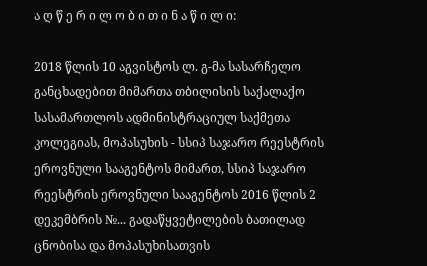ა ღ წ ე რ ი ლ ო ბ ი თ ი ნ ა წ ი ლ ი:

2018 წლის 10 აგვისტოს ლ. გ-მა სასარჩელო განცხადებით მიმართა თბილისის საქალაქო სასამართლოს ადმინისტრაციულ საქმეთა კოლეგიას, მოპასუხის - სსიპ საჯარო რეესტრის ეროვნული სააგენტოს მიმართ, სსიპ საჯარო რეესტრის ეროვნული სააგენტოს 2016 წლის 2 დეკემბრის №... გადაწყვეტილების ბათილად ცნობისა და მოპასუხისათვის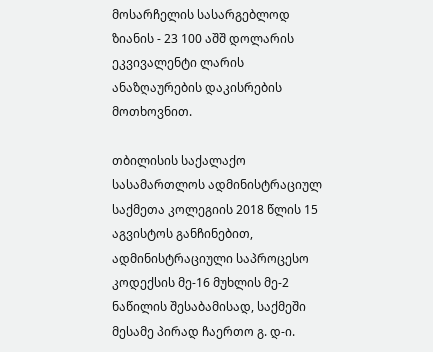მოსარჩელის სასარგებლოდ ზიანის - 23 100 აშშ დოლარის ეკვივალენტი ლარის ანაზღაურების დაკისრების მოთხოვნით.

თბილისის საქალაქო სასამართლოს ადმინისტრაციულ საქმეთა კოლეგიის 2018 წლის 15 აგვისტოს განჩინებით, ადმინისტრაციული საპროცესო კოდექსის მე-16 მუხლის მე-2 ნაწილის შესაბამისად, საქმეში მესამე პირად ჩაერთო გ. დ-ი.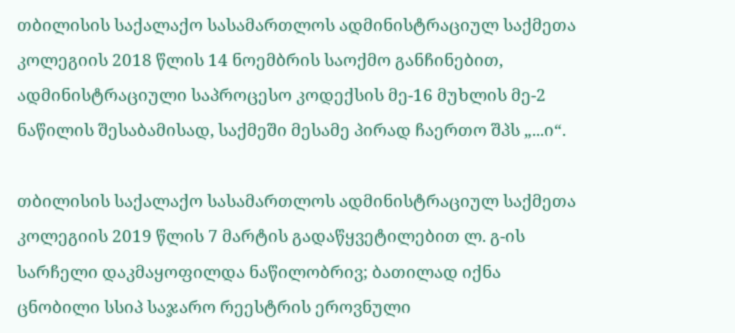თბილისის საქალაქო სასამართლოს ადმინისტრაციულ საქმეთა კოლეგიის 2018 წლის 14 ნოემბრის საოქმო განჩინებით, ადმინისტრაციული საპროცესო კოდექსის მე-16 მუხლის მე-2 ნაწილის შესაბამისად, საქმეში მესამე პირად ჩაერთო შპს „...ი“.

თბილისის საქალაქო სასამართლოს ადმინისტრაციულ საქმეთა კოლეგიის 2019 წლის 7 მარტის გადაწყვეტილებით ლ. გ-ის სარჩელი დაკმაყოფილდა ნაწილობრივ; ბათილად იქნა ცნობილი სსიპ საჯარო რეესტრის ეროვნული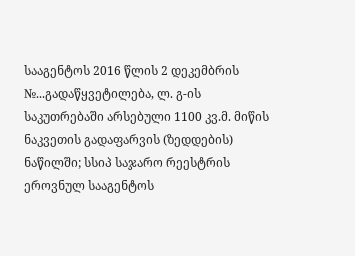სააგენტოს 2016 წლის 2 დეკემბრის №...გადაწყვეტილება, ლ. გ-ის საკუთრებაში არსებული 1100 კვ.მ. მიწის ნაკვეთის გადაფარვის (ზედდების) ნაწილში; სსიპ საჯარო რეესტრის ეროვნულ სააგენტოს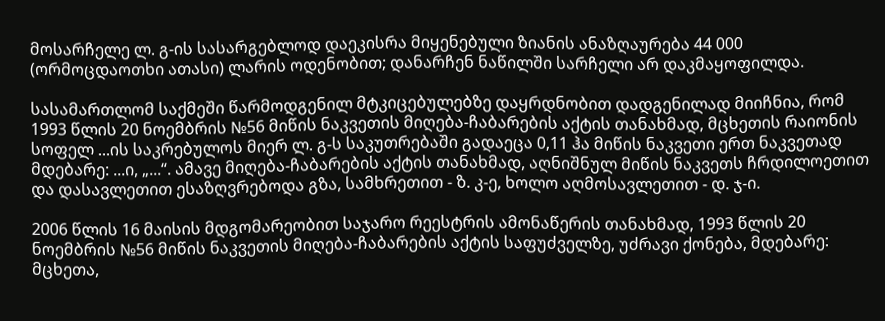მოსარჩელე ლ. გ-ის სასარგებლოდ დაეკისრა მიყენებული ზიანის ანაზღაურება 44 000 (ორმოცდაოთხი ათასი) ლარის ოდენობით; დანარჩენ ნაწილში სარჩელი არ დაკმაყოფილდა.

სასამართლომ საქმეში წარმოდგენილ მტკიცებულებზე დაყრდნობით დადგენილად მიიჩნია, რომ 1993 წლის 20 ნოემბრის №56 მიწის ნაკვეთის მიღება-ჩაბარების აქტის თანახმად, მცხეთის რაიონის სოფელ ...ის საკრებულოს მიერ ლ. გ-ს საკუთრებაში გადაეცა 0,11 ჰა მიწის ნაკვეთი ერთ ნაკვეთად მდებარე: ...ი, „...“. ამავე მიღება-ჩაბარების აქტის თანახმად, აღნიშნულ მიწის ნაკვეთს ჩრდილოეთით და დასავლეთით ესაზღვრებოდა გზა, სამხრეთით - ზ. კ-ე, ხოლო აღმოსავლეთით - დ. ჯ-ი.

2006 წლის 16 მაისის მდგომარეობით საჯარო რეესტრის ამონაწერის თანახმად, 1993 წლის 20 ნოემბრის №56 მიწის ნაკვეთის მიღება-ჩაბარების აქტის საფუძველზე, უძრავი ქონება, მდებარე: მცხეთა,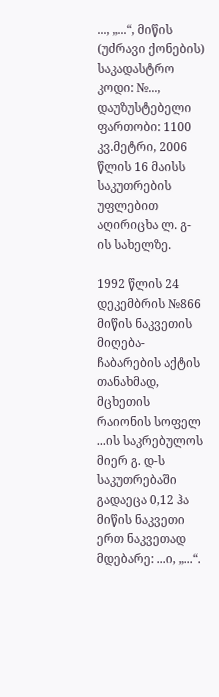..., „...“, მიწის (უძრავი ქონების) საკადასტრო კოდი: №..., დაუზუსტებელი ფართობი: 1100 კვ.მეტრი, 2006 წლის 16 მაისს საკუთრების უფლებით აღირიცხა ლ. გ-ის სახელზე.

1992 წლის 24 დეკემბრის №866 მიწის ნაკვეთის მიღება-ჩაბარების აქტის თანახმად, მცხეთის რაიონის სოფელ ...ის საკრებულოს მიერ გ. დ-ს საკუთრებაში გადაეცა 0,12 ჰა მიწის ნაკვეთი ერთ ნაკვეთად მდებარე: ...ი, „...“.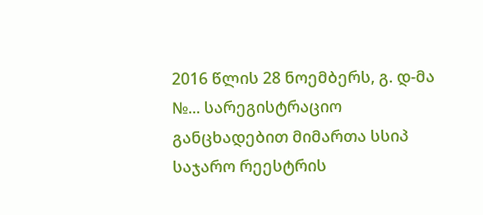2016 წლის 28 ნოემბერს, გ. დ-მა №... სარეგისტრაციო განცხადებით მიმართა სსიპ საჯარო რეესტრის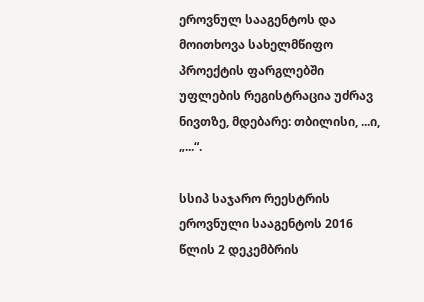ეროვნულ სააგენტოს და მოითხოვა სახელმწიფო პროექტის ფარგლებში უფლების რეგისტრაცია უძრავ ნივთზე, მდებარე: თბილისი, ...ი, „...“.

სსიპ საჯარო რეესტრის ეროვნული სააგენტოს 2016 წლის 2 დეკემბრის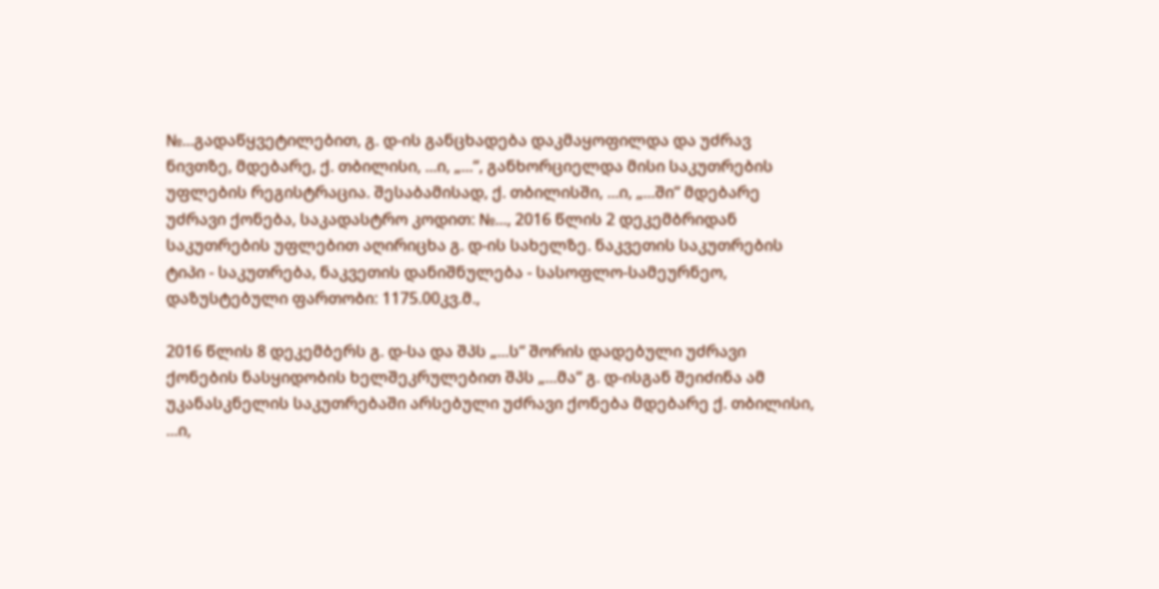№...გადაწყვეტილებით, გ. დ-ის განცხადება დაკმაყოფილდა და უძრავ ნივთზე, მდებარე, ქ. თბილისი, ...ი, „...“, განხორციელდა მისი საკუთრების უფლების რეგისტრაცია. შესაბამისად, ქ. თბილისში, ...ი, „...ში“ მდებარე უძრავი ქონება, საკადასტრო კოდით: №..., 2016 წლის 2 დეკემბრიდან საკუთრების უფლებით აღირიცხა გ. დ-ის სახელზე. ნაკვეთის საკუთრების ტიპი - საკუთრება, ნაკვეთის დანიშნულება - სასოფლო-სამეურნეო, დაზუსტებული ფართობი: 1175.00კვ.მ.,

2016 წლის 8 დეკემბერს გ. დ-სა და შპს „...ს“ შორის დადებული უძრავი ქონების ნასყიდობის ხელშეკრულებით შპს „...მა“ გ. დ-ისგან შეიძინა ამ უკანასკნელის საკუთრებაში არსებული უძრავი ქონება მდებარე ქ. თბილისი, ...ი,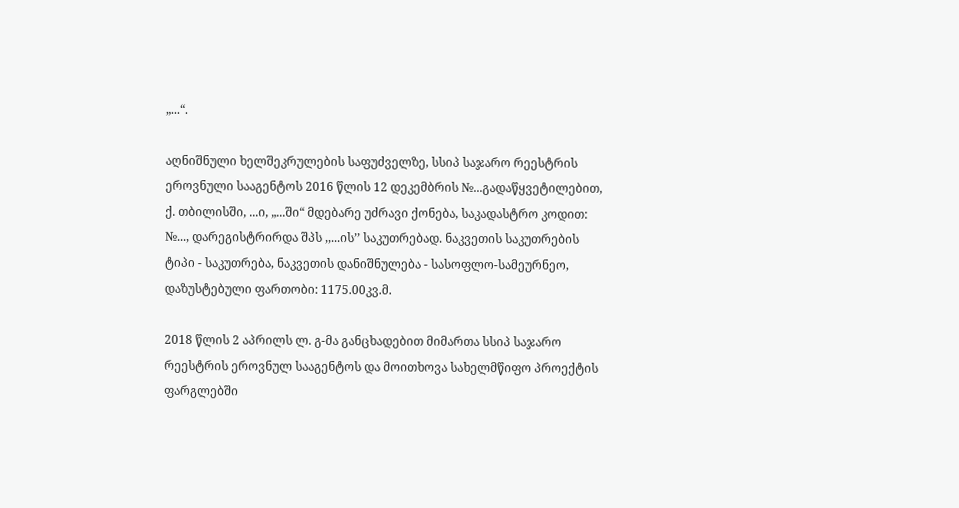„...“.

აღნიშნული ხელშეკრულების საფუძველზე, სსიპ საჯარო რეესტრის ეროვნული სააგენტოს 2016 წლის 12 დეკემბრის №...გადაწყვეტილებით, ქ. თბილისში, ...ი, „...ში“ მდებარე უძრავი ქონება, საკადასტრო კოდით: №..., დარეგისტრირდა შპს ,,...ის’’ საკუთრებად. ნაკვეთის საკუთრების ტიპი - საკუთრება, ნაკვეთის დანიშნულება - სასოფლო-სამეურნეო, დაზუსტებული ფართობი: 1175.00კვ.მ.

2018 წლის 2 აპრილს ლ. გ-მა განცხადებით მიმართა სსიპ საჯარო რეესტრის ეროვნულ სააგენტოს და მოითხოვა სახელმწიფო პროექტის ფარგლებში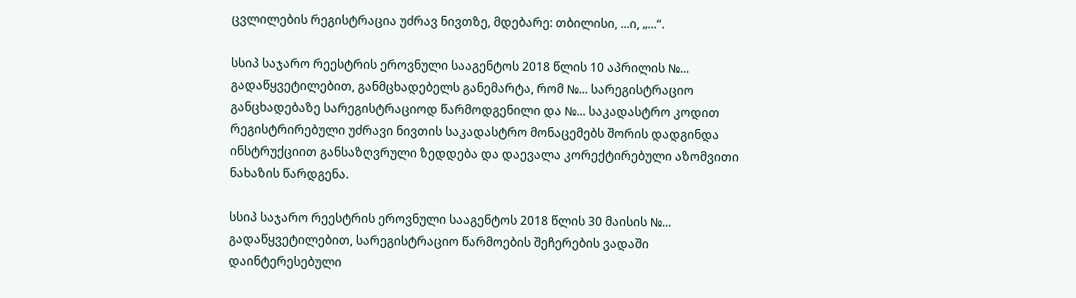ცვლილების რეგისტრაცია უძრავ ნივთზე, მდებარე: თბილისი, ...ი, „...“.

სსიპ საჯარო რეესტრის ეროვნული სააგენტოს 2018 წლის 10 აპრილის №... გადაწყვეტილებით, განმცხადებელს განემარტა, რომ №... სარეგისტრაციო განცხადებაზე სარეგისტრაციოდ წარმოდგენილი და №... საკადასტრო კოდით რეგისტრირებული უძრავი ნივთის საკადასტრო მონაცემებს შორის დადგინდა ინსტრუქციით განსაზღვრული ზედდება და დაევალა კორექტირებული აზომვითი ნახაზის წარდგენა.

სსიპ საჯარო რეესტრის ეროვნული სააგენტოს 2018 წლის 30 მაისის №... გადაწყვეტილებით, სარეგისტრაციო წარმოების შეჩერების ვადაში დაინტერესებული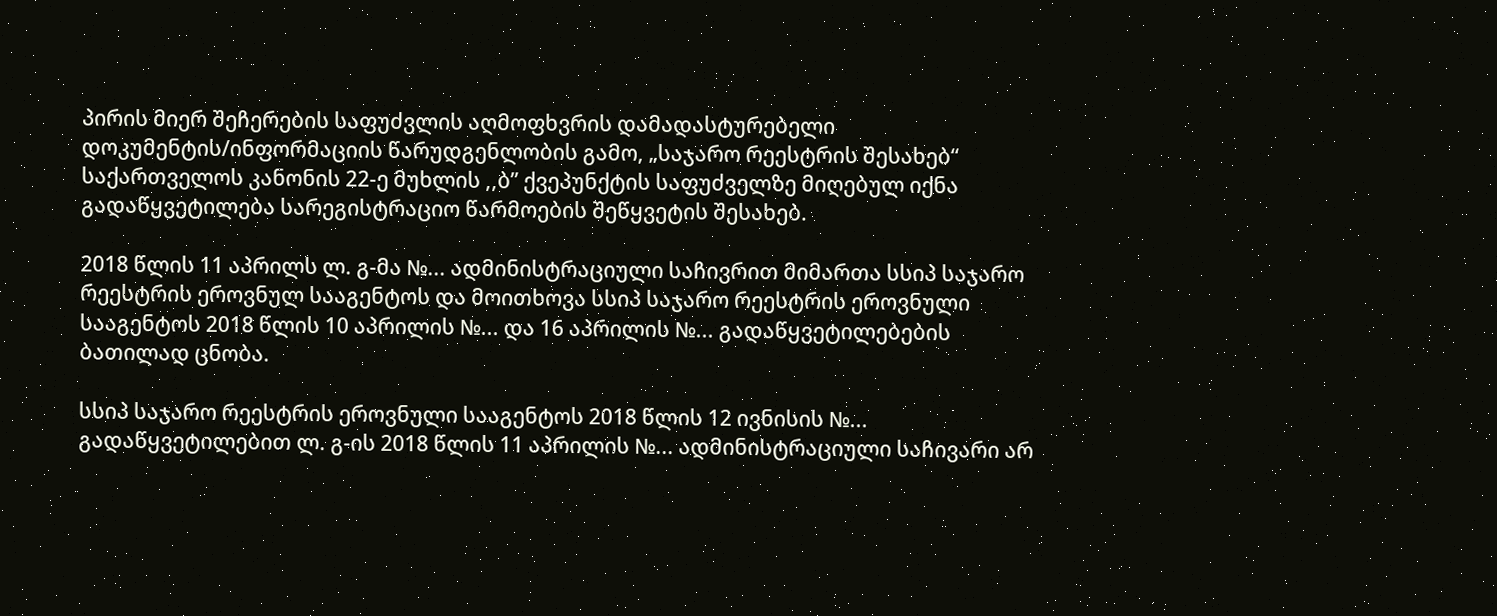პირის მიერ შეჩერების საფუძვლის აღმოფხვრის დამადასტურებელი დოკუმენტის/ინფორმაციის წარუდგენლობის გამო, „საჯარო რეესტრის შესახებ“ საქართველოს კანონის 22-ე მუხლის ,,ბ’’ ქვეპუნქტის საფუძველზე მიღებულ იქნა გადაწყვეტილება სარეგისტრაციო წარმოების შეწყვეტის შესახებ.

2018 წლის 11 აპრილს ლ. გ-მა №... ადმინისტრაციული საჩივრით მიმართა სსიპ საჯარო რეესტრის ეროვნულ სააგენტოს და მოითხოვა სსიპ საჯარო რეესტრის ეროვნული სააგენტოს 2018 წლის 10 აპრილის №... და 16 აპრილის №... გადაწყვეტილებების ბათილად ცნობა.

სსიპ საჯარო რეესტრის ეროვნული სააგენტოს 2018 წლის 12 ივნისის №... გადაწყვეტილებით ლ. გ-ის 2018 წლის 11 აპრილის №... ადმინისტრაციული საჩივარი არ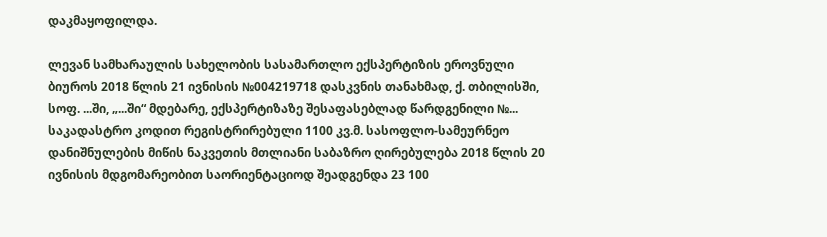დაკმაყოფილდა.

ლევან სამხარაულის სახელობის სასამართლო ექსპერტიზის ეროვნული ბიუროს 2018 წლის 21 ივნისის №004219718 დასკვნის თანახმად, ქ. თბილისში, სოფ. ...ში, „...ში“ მდებარე, ექსპერტიზაზე შესაფასებლად წარდგენილი №... საკადასტრო კოდით რეგისტრირებული 1100 კვ.მ. სასოფლო-სამეურნეო დანიშნულების მიწის ნაკვეთის მთლიანი საბაზრო ღირებულება 2018 წლის 20 ივნისის მდგომარეობით საორიენტაციოდ შეადგენდა 23 100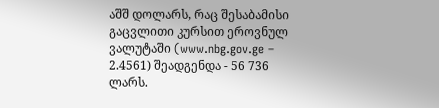აშშ დოლარს, რაც შესაბამისი გაცვლითი კურსით ეროვნულ ვალუტაში (www.nbg.gov.ge – 2.4561) შეადგენდა - 56 736 ლარს.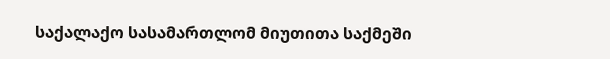საქალაქო სასამართლომ მიუთითა საქმეში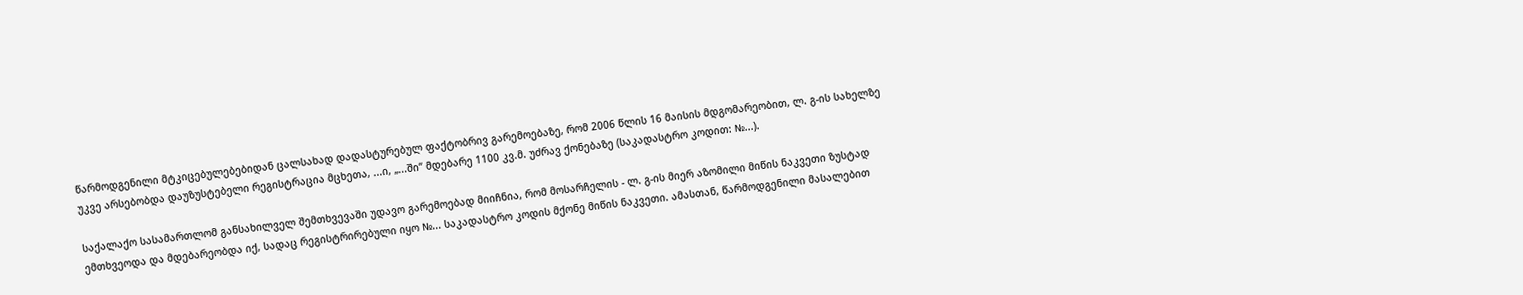წარმოდგენილი მტკიცებულებებიდან ცალსახად დადასტურებულ ფაქტობრივ გარემოებაზე, რომ 2006 წლის 16 მაისის მდგომარეობით, ლ. გ-ის სახელზე უკვე არსებობდა დაუზუსტებელი რეგისტრაცია მცხეთა, ...ი, „...ში“ მდებარე 1100 კვ.მ. უძრავ ქონებაზე (საკადასტრო კოდით: №...).

საქალაქო სასამართლომ განსახილველ შემთხვევაში უდავო გარემოებად მიიჩნია, რომ მოსარჩელის - ლ. გ-ის მიერ აზომილი მიწის ნაკვეთი ზუსტად ემთხვეოდა და მდებარეობდა იქ, სადაც რეგისტრირებული იყო №... საკადასტრო კოდის მქონე მიწის ნაკვეთი. ამასთან, წარმოდგენილი მასალებით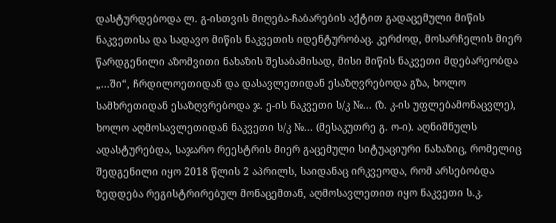დასტურდებოდა ლ. გ-ისთვის მიღება-ჩაბარების აქტით გადაცემული მიწის ნაკვეთისა და სადავო მიწის ნაკვეთის იდენტურობაც. კერძოდ, მოსარჩელის მიერ წარდგენილი აზომვითი ნახაზის შესაბამისად, მისი მიწის ნაკვეთი მდებარეობდა „...ში“, ჩრდილოეთიდან და დასავლეთიდან ესაზღვრებოდა გზა, ხოლო სამხრეთიდან ესაზღვრებოდა ჯ. ე-ის ნაკვეთი ს/კ №... (ზ. კ-ის უფლებამონაცვლე), ხოლო აღმოსავლეთიდან ნაკვეთი ს/კ №... (მესაკუთრე გ. ო-ი). აღნიშნულს ადასტურებდა, საჯარო რეესტრის მიერ გაცემული სიტუაციური ნახაზიც, რომელიც შედგენილი იყო 2018 წლის 2 აპრილს, საიდანაც ირკვეოდა, რომ არსებობდა ზედდება რეგისტრირებულ მონაცემთან, აღმოსავლეთით იყო ნაკვეთი ს.კ.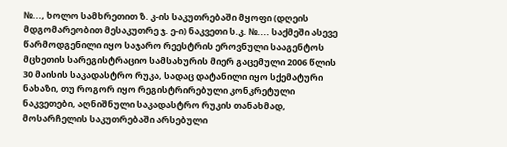№..., ხოლო სამხრეთით ზ. კ-ის საკუთრებაში მყოფი (დღეის მდგომარეობით მესაკუთრე ჯ. ე-ი) ნაკვეთი ს.კ. №.... საქმეში ასევე წარმოდგენილი იყო საჯარო რეესტრის ეროვნული სააგენტოს მცხეთის სარეგისტრაციო სამსახურის მიერ გაცემული 2006 წლის 30 მაისის საკადასტრო რუკა, სადაც დატანილი იყო სქემატური ნახაზი, თუ როგორ იყო რეგისტრირებული კონკრეტული ნაკვეთები, აღნიშნული საკადასტრო რუკის თანახმად, მოსარჩელის საკუთრებაში არსებული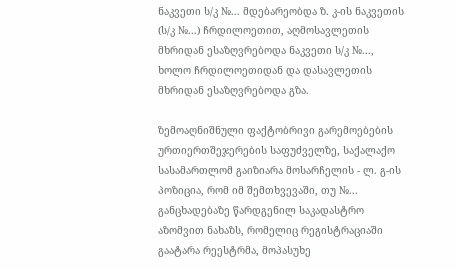ნაკვეთი ს/კ №... მდებარეობდა ზ. კ-ის ნაკვეთის (ს/კ №...) ჩრდილოეთით, აღმოსავლეთის მხრიდან ესაზღვრებოდა ნაკვეთი ს/კ №..., ხოლო ჩრდილოეთიდან და დასავლეთის მხრიდან ესაზღვრებოდა გზა.

ზემოაღნიშნული ფაქტობრივი გარემოებების ურთიერთშეჯერების საფუძველზე, საქალაქო სასამართლომ გაიზიარა მოსარჩელის - ლ. გ-ის პოზიცია, რომ იმ შემთხვევაში, თუ №... განცხადებაზე წარდგენილ საკადასტრო აზომვით ნახაზს, რომელიც რეგისტრაციაში გაატარა რეესტრმა, მოპასუხე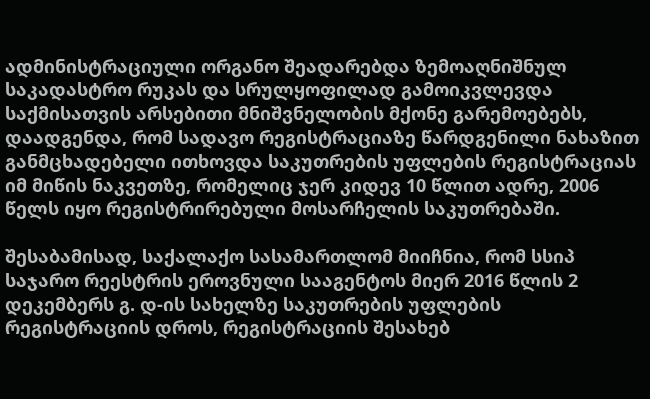ადმინისტრაციული ორგანო შეადარებდა ზემოაღნიშნულ საკადასტრო რუკას და სრულყოფილად გამოიკვლევდა საქმისათვის არსებითი მნიშვნელობის მქონე გარემოებებს, დაადგენდა, რომ სადავო რეგისტრაციაზე წარდგენილი ნახაზით განმცხადებელი ითხოვდა საკუთრების უფლების რეგისტრაციას იმ მიწის ნაკვეთზე, რომელიც ჯერ კიდევ 10 წლით ადრე, 2006 წელს იყო რეგისტრირებული მოსარჩელის საკუთრებაში.

შესაბამისად, საქალაქო სასამართლომ მიიჩნია, რომ სსიპ საჯარო რეესტრის ეროვნული სააგენტოს მიერ 2016 წლის 2 დეკემბერს გ. დ-ის სახელზე საკუთრების უფლების რეგისტრაციის დროს, რეგისტრაციის შესახებ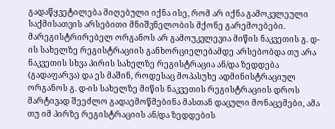გადაწყვეტილება მიღებული იქნა ისე, რომ არ იქნა გამოკვლეული საქმისათვის არსებითი მნიშვნელობის მქონე გარემოებები. მარეგისტრირებელ ორგანოს არ გამოუკვლევია მიწის ნაკვეთის გ. დ-ის სახელზე რეგისტრაციის განხორციელებამდე არსებობდა თუ არა ნაკვეთის სხვა პირის სახელზე რეგისტრაცია ან/და ზედდება (გადაფარვა) და ეს მაშინ, როდესაც მოპასუხე ადმინისტრაციულ ორგანოს გ. დ-ის სახელზე მიწის ნაკვეთის რეგისტრაციის დროს მარტივად შეეძლო გადაემოწმებინა მასთან დაცული მონაცემები, ამა თუ იმ პირზე რეგისტრაციის ან/და ზედდების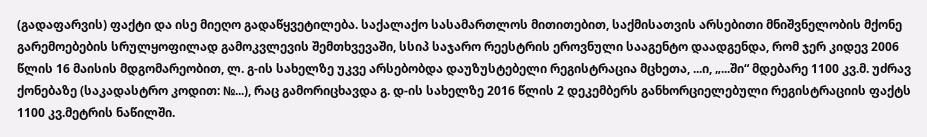(გადაფარვის) ფაქტი და ისე მიეღო გადაწყვეტილება. საქალაქო სასამართლოს მითითებით, საქმისათვის არსებითი მნიშვნელობის მქონე გარემოებების სრულყოფილად გამოკვლევის შემთხვევაში, სსიპ საჯარო რეესტრის ეროვნული სააგენტო დაადგენდა, რომ ჯერ კიდევ 2006 წლის 16 მაისის მდგომარეობით, ლ. გ-ის სახელზე უკვე არსებობდა დაუზუსტებელი რეგისტრაცია მცხეთა, ...ი, „...ში“ მდებარე 1100 კვ.მ. უძრავ ქონებაზე (საკადასტრო კოდით: №...), რაც გამორიცხავდა გ. დ-ის სახელზე 2016 წლის 2 დეკემბერს განხორციელებული რეგისტრაციის ფაქტს 1100 კვ.მეტრის ნაწილში.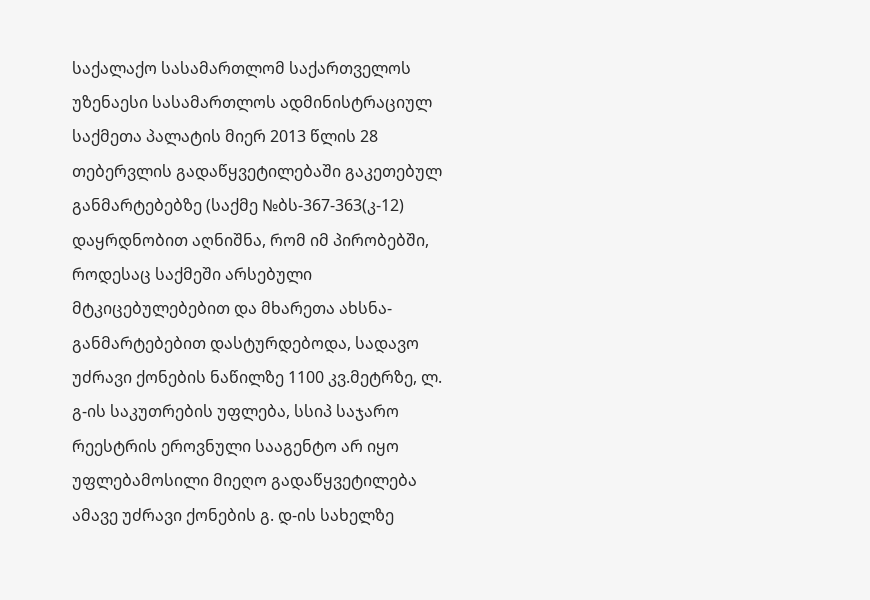საქალაქო სასამართლომ საქართველოს უზენაესი სასამართლოს ადმინისტრაციულ საქმეთა პალატის მიერ 2013 წლის 28 თებერვლის გადაწყვეტილებაში გაკეთებულ განმარტებებზე (საქმე №ბს-367-363(კ-12) დაყრდნობით აღნიშნა, რომ იმ პირობებში, როდესაც საქმეში არსებული მტკიცებულებებით და მხარეთა ახსნა-განმარტებებით დასტურდებოდა, სადავო უძრავი ქონების ნაწილზე 1100 კვ.მეტრზე, ლ. გ-ის საკუთრების უფლება, სსიპ საჯარო რეესტრის ეროვნული სააგენტო არ იყო უფლებამოსილი მიეღო გადაწყვეტილება ამავე უძრავი ქონების გ. დ-ის სახელზე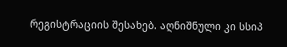რეგისტრაციის შესახებ. აღნიშნული კი სსიპ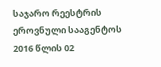საჯარო რეესტრის ეროვნული სააგენტოს 2016 წლის 02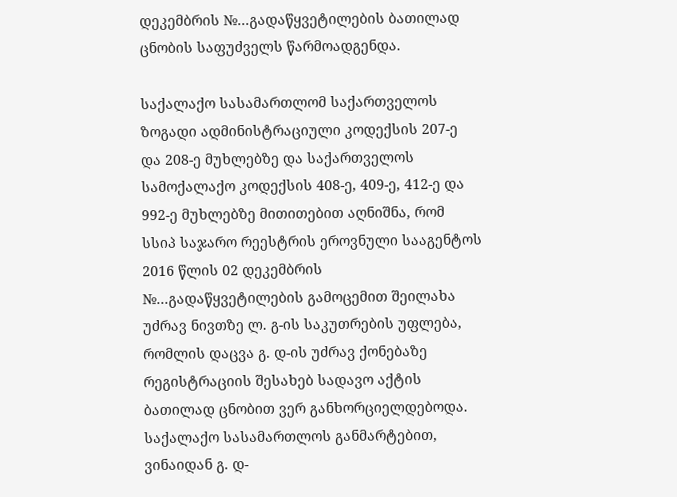დეკემბრის №...გადაწყვეტილების ბათილად ცნობის საფუძველს წარმოადგენდა.

საქალაქო სასამართლომ საქართველოს ზოგადი ადმინისტრაციული კოდექსის 207-ე და 208-ე მუხლებზე და საქართველოს სამოქალაქო კოდექსის 408-ე, 409-ე, 412-ე და 992-ე მუხლებზე მითითებით აღნიშნა, რომ სსიპ საჯარო რეესტრის ეროვნული სააგენტოს 2016 წლის 02 დეკემბრის №...გადაწყვეტილების გამოცემით შეილახა უძრავ ნივთზე ლ. გ-ის საკუთრების უფლება, რომლის დაცვა გ. დ-ის უძრავ ქონებაზე რეგისტრაციის შესახებ სადავო აქტის ბათილად ცნობით ვერ განხორციელდებოდა. საქალაქო სასამართლოს განმარტებით, ვინაიდან გ. დ-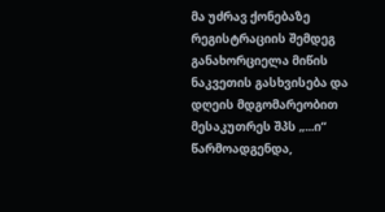მა უძრავ ქონებაზე რეგისტრაციის შემდეგ განახორციელა მიწის ნაკვეთის გასხვისება და დღეის მდგომარეობით მესაკუთრეს შპს „...ი“ წარმოადგენდა,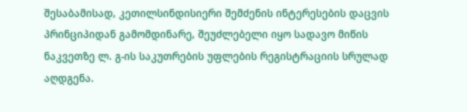შესაბამისად, კეთილსინდისიერი შემძენის ინტერესების დაცვის პრინციპიდან გამომდინარე, შეუძლებელი იყო სადავო მიწის ნაკვეთზე ლ. გ-ის საკუთრების უფლების რეგისტრაციის სრულად აღდგენა.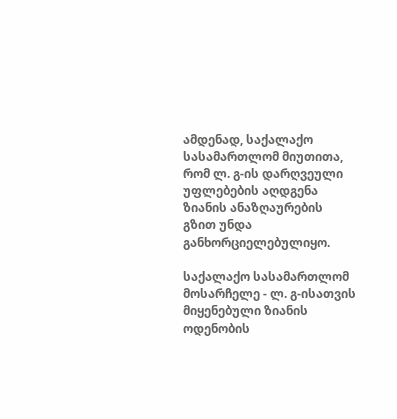ამდენად, საქალაქო სასამართლომ მიუთითა, რომ ლ. გ-ის დარღვეული უფლებების აღდგენა ზიანის ანაზღაურების გზით უნდა განხორციელებულიყო.

საქალაქო სასამართლომ მოსარჩელე - ლ. გ-ისათვის მიყენებული ზიანის ოდენობის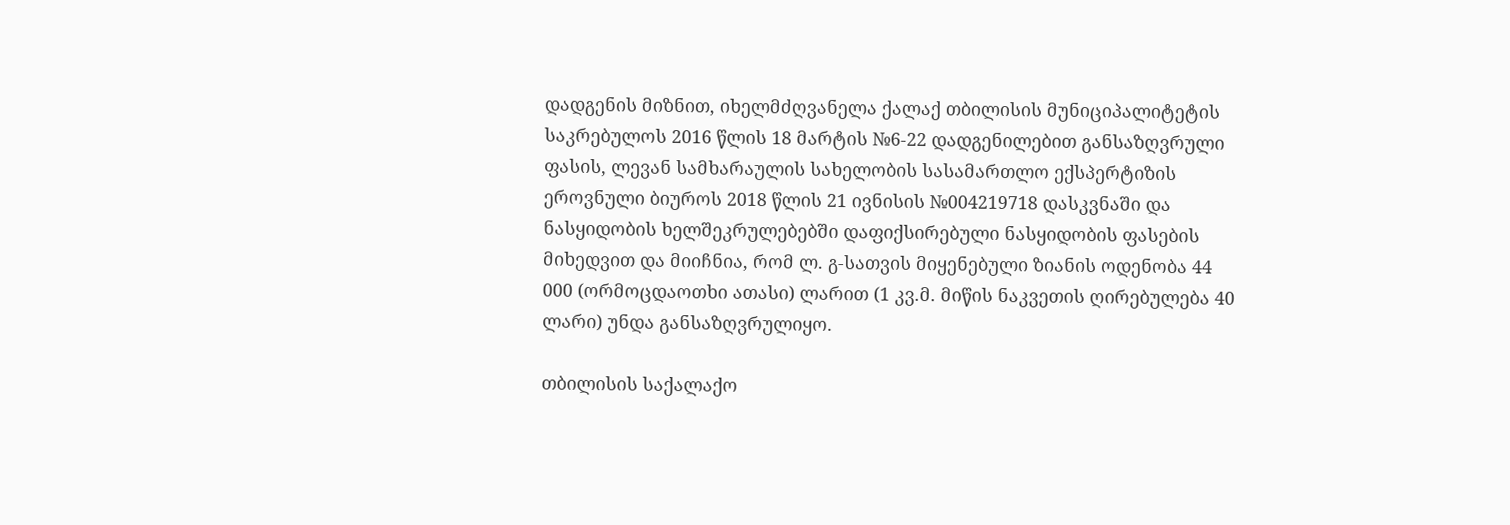დადგენის მიზნით, იხელმძღვანელა ქალაქ თბილისის მუნიციპალიტეტის საკრებულოს 2016 წლის 18 მარტის №6-22 დადგენილებით განსაზღვრული ფასის, ლევან სამხარაულის სახელობის სასამართლო ექსპერტიზის ეროვნული ბიუროს 2018 წლის 21 ივნისის №004219718 დასკვნაში და ნასყიდობის ხელშეკრულებებში დაფიქსირებული ნასყიდობის ფასების მიხედვით და მიიჩნია, რომ ლ. გ-სათვის მიყენებული ზიანის ოდენობა 44 000 (ორმოცდაოთხი ათასი) ლარით (1 კვ.მ. მიწის ნაკვეთის ღირებულება 40 ლარი) უნდა განსაზღვრულიყო.

თბილისის საქალაქო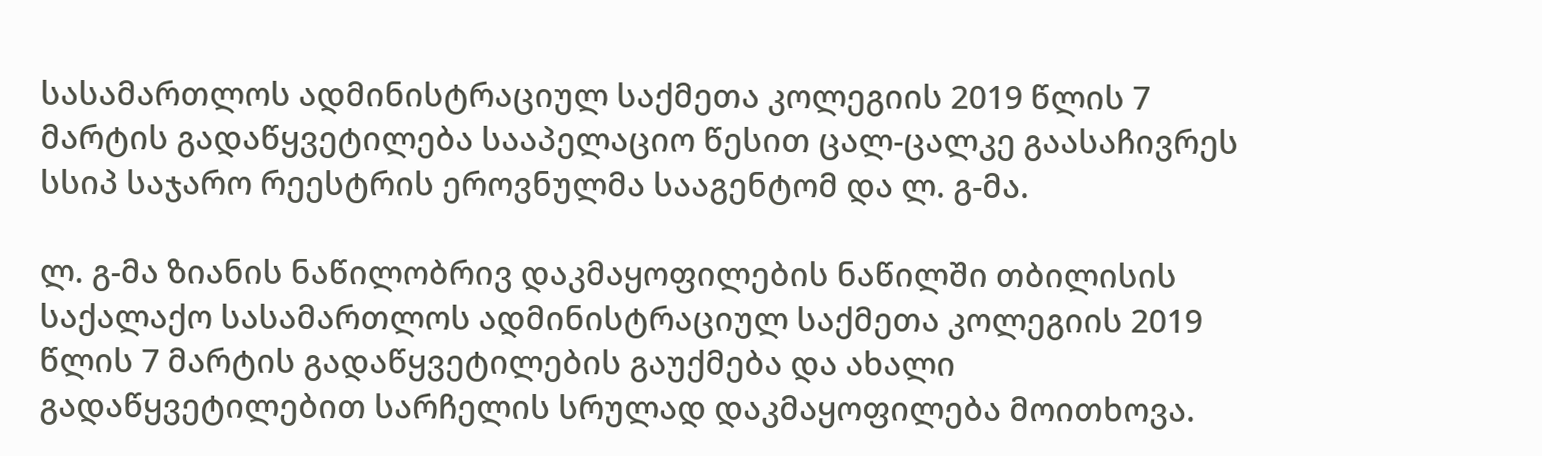სასამართლოს ადმინისტრაციულ საქმეთა კოლეგიის 2019 წლის 7 მარტის გადაწყვეტილება სააპელაციო წესით ცალ-ცალკე გაასაჩივრეს სსიპ საჯარო რეესტრის ეროვნულმა სააგენტომ და ლ. გ-მა.

ლ. გ-მა ზიანის ნაწილობრივ დაკმაყოფილების ნაწილში თბილისის საქალაქო სასამართლოს ადმინისტრაციულ საქმეთა კოლეგიის 2019 წლის 7 მარტის გადაწყვეტილების გაუქმება და ახალი გადაწყვეტილებით სარჩელის სრულად დაკმაყოფილება მოითხოვა.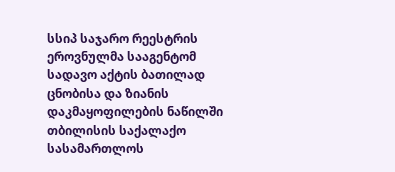სსიპ საჯარო რეესტრის ეროვნულმა სააგენტომ სადავო აქტის ბათილად ცნობისა და ზიანის დაკმაყოფილების ნაწილში თბილისის საქალაქო სასამართლოს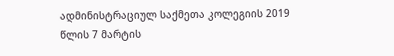ადმინისტრაციულ საქმეთა კოლეგიის 2019 წლის 7 მარტის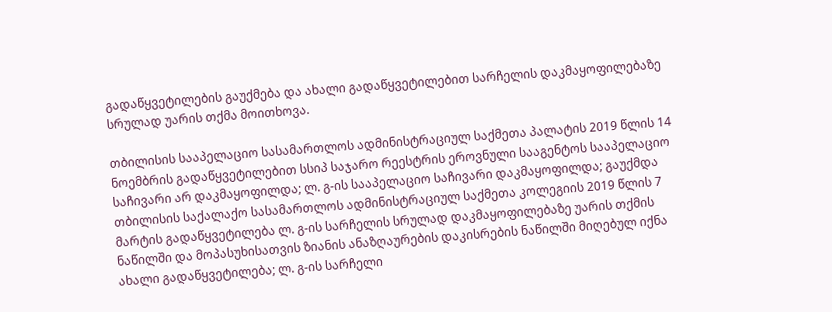გადაწყვეტილების გაუქმება და ახალი გადაწყვეტილებით სარჩელის დაკმაყოფილებაზე სრულად უარის თქმა მოითხოვა.

თბილისის სააპელაციო სასამართლოს ადმინისტრაციულ საქმეთა პალატის 2019 წლის 14 ნოემბრის გადაწყვეტილებით სსიპ საჯარო რეესტრის ეროვნული სააგენტოს სააპელაციო საჩივარი არ დაკმაყოფილდა; ლ. გ-ის სააპელაციო საჩივარი დაკმაყოფილდა; გაუქმდა თბილისის საქალაქო სასამართლოს ადმინისტრაციულ საქმეთა კოლეგიის 2019 წლის 7 მარტის გადაწყვეტილება ლ. გ-ის სარჩელის სრულად დაკმაყოფილებაზე უარის თქმის ნაწილში და მოპასუხისათვის ზიანის ანაზღაურების დაკისრების ნაწილში მიღებულ იქნა ახალი გადაწყვეტილება; ლ. გ-ის სარჩელი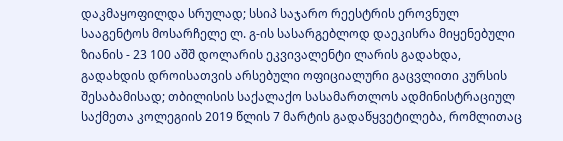დაკმაყოფილდა სრულად; სსიპ საჯარო რეესტრის ეროვნულ სააგენტოს მოსარჩელე ლ. გ-ის სასარგებლოდ დაეკისრა მიყენებული ზიანის - 23 100 აშშ დოლარის ეკვივალენტი ლარის გადახდა, გადახდის დროისათვის არსებული ოფიციალური გაცვლითი კურსის შესაბამისად; თბილისის საქალაქო სასამართლოს ადმინისტრაციულ საქმეთა კოლეგიის 2019 წლის 7 მარტის გადაწყვეტილება, რომლითაც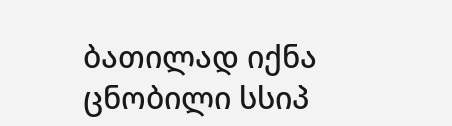ბათილად იქნა ცნობილი სსიპ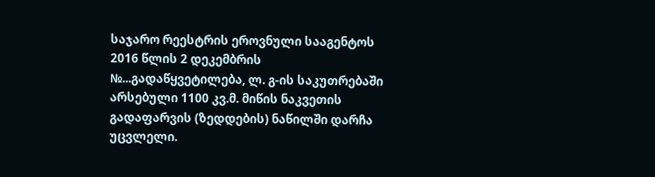საჯარო რეესტრის ეროვნული სააგენტოს 2016 წლის 2 დეკემბრის №...გადაწყვეტილება, ლ. გ-ის საკუთრებაში არსებული 1100 კვ.მ. მიწის ნაკვეთის გადაფარვის (ზედდების) ნაწილში დარჩა უცვლელი.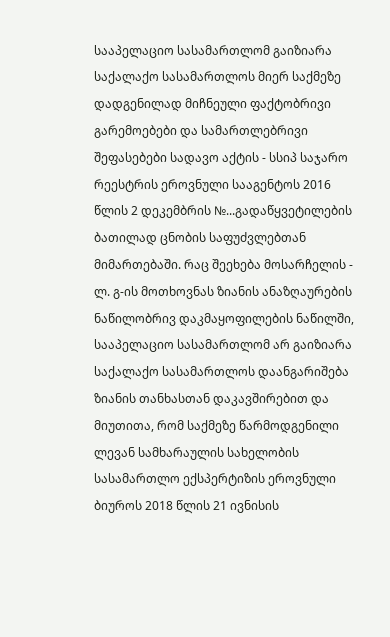სააპელაციო სასამართლომ გაიზიარა საქალაქო სასამართლოს მიერ საქმეზე დადგენილად მიჩნეული ფაქტობრივი გარემოებები და სამართლებრივი შეფასებები სადავო აქტის - სსიპ საჯარო რეესტრის ეროვნული სააგენტოს 2016 წლის 2 დეკემბრის №...გადაწყვეტილების ბათილად ცნობის საფუძვლებთან მიმართებაში. რაც შეეხება მოსარჩელის - ლ. გ-ის მოთხოვნას ზიანის ანაზღაურების ნაწილობრივ დაკმაყოფილების ნაწილში, სააპელაციო სასამართლომ არ გაიზიარა საქალაქო სასამართლოს დაანგარიშება ზიანის თანხასთან დაკავშირებით და მიუთითა, რომ საქმეზე წარმოდგენილი ლევან სამხარაულის სახელობის სასამართლო ექსპერტიზის ეროვნული ბიუროს 2018 წლის 21 ივნისის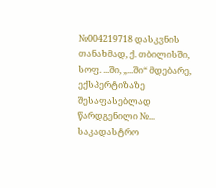№004219718 დასკვნის თანახმად, ქ. თბილისში, სოფ. ...ში, „...ში“ მდებარე, ექსპერტიზაზე შესაფასებლად წარდგენილი №... საკადასტრო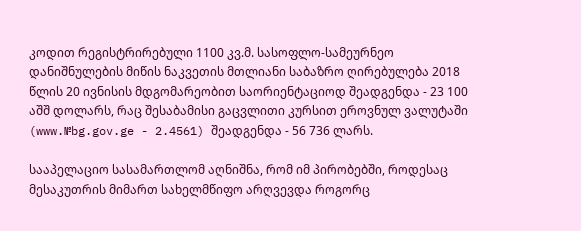კოდით რეგისტრირებული 1100 კვ.მ. სასოფლო-სამეურნეო დანიშნულების მიწის ნაკვეთის მთლიანი საბაზრო ღირებულება 2018 წლის 20 ივნისის მდგომარეობით საორიენტაციოდ შეადგენდა - 23 100 აშშ დოლარს, რაც შესაბამისი გაცვლითი კურსით ეროვნულ ვალუტაში (www.№bg.gov.ge - 2.4561) შეადგენდა - 56 736 ლარს.

სააპელაციო სასამართლომ აღნიშნა, რომ იმ პირობებში, როდესაც მესაკუთრის მიმართ სახელმწიფო არღვევდა როგორც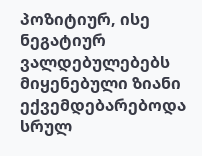პოზიტიურ, ისე ნეგატიურ ვალდებულებებს მიყენებული ზიანი ექვემდებარებოდა სრულ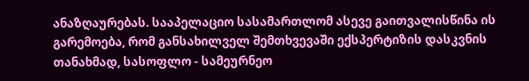ანაზღაურებას. სააპელაციო სასამართლომ ასევე გაითვალისწინა ის გარემოება, რომ განსახილველ შემთხვევაში ექსპერტიზის დასკვნის თანახმად, სასოფლო - სამეურნეო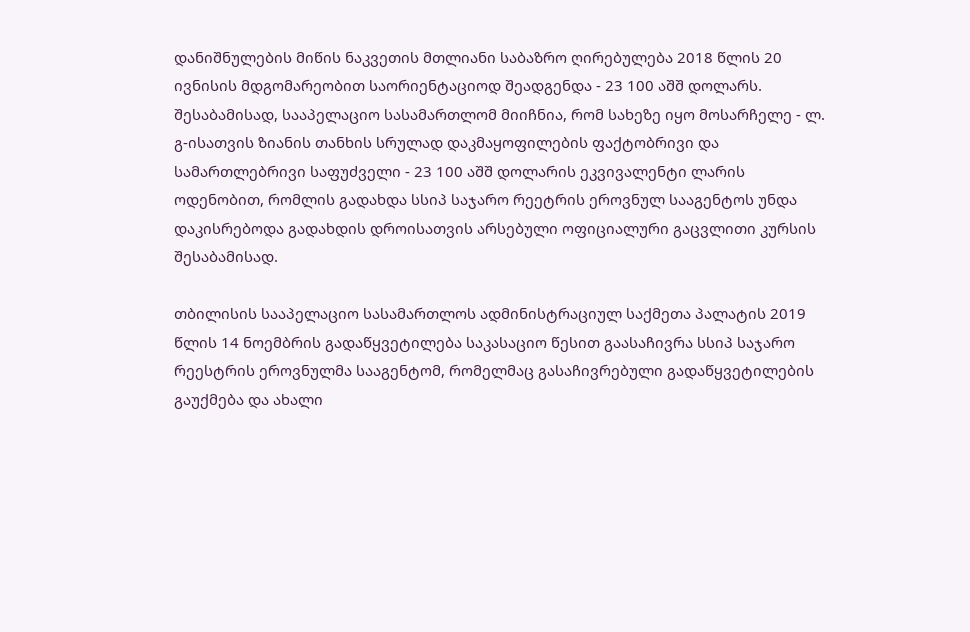დანიშნულების მიწის ნაკვეთის მთლიანი საბაზრო ღირებულება 2018 წლის 20 ივნისის მდგომარეობით საორიენტაციოდ შეადგენდა - 23 100 აშშ დოლარს. შესაბამისად, სააპელაციო სასამართლომ მიიჩნია, რომ სახეზე იყო მოსარჩელე - ლ. გ-ისათვის ზიანის თანხის სრულად დაკმაყოფილების ფაქტობრივი და სამართლებრივი საფუძველი - 23 100 აშშ დოლარის ეკვივალენტი ლარის ოდენობით, რომლის გადახდა სსიპ საჯარო რეეტრის ეროვნულ სააგენტოს უნდა დაკისრებოდა გადახდის დროისათვის არსებული ოფიციალური გაცვლითი კურსის შესაბამისად.

თბილისის სააპელაციო სასამართლოს ადმინისტრაციულ საქმეთა პალატის 2019 წლის 14 ნოემბრის გადაწყვეტილება საკასაციო წესით გაასაჩივრა სსიპ საჯარო რეესტრის ეროვნულმა სააგენტომ, რომელმაც გასაჩივრებული გადაწყვეტილების გაუქმება და ახალი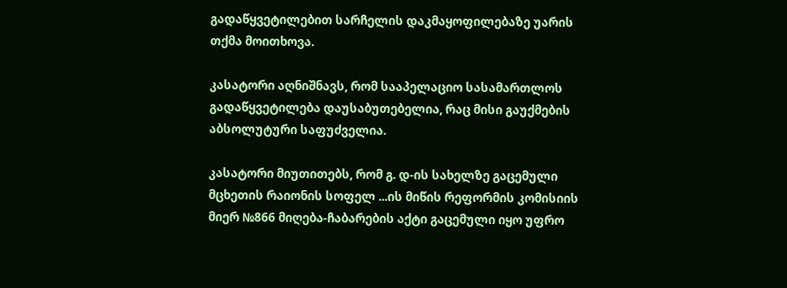გადაწყვეტილებით სარჩელის დაკმაყოფილებაზე უარის თქმა მოითხოვა.

კასატორი აღნიშნავს, რომ სააპელაციო სასამართლოს გადაწყვეტილება დაუსაბუთებელია, რაც მისი გაუქმების აბსოლუტური საფუძველია.

კასატორი მიუთითებს, რომ გ. დ-ის სახელზე გაცემული მცხეთის რაიონის სოფელ ...ის მიწის რეფორმის კომისიის მიერ №866 მიღება-ჩაბარების აქტი გაცემული იყო უფრო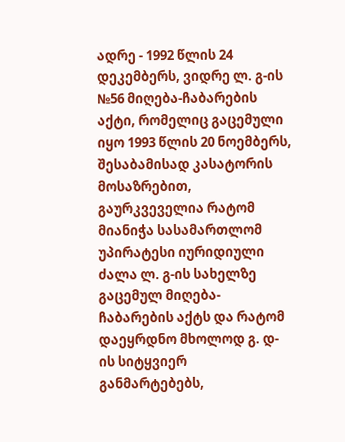ადრე - 1992 წლის 24 დეკემბერს, ვიდრე ლ. გ-ის №56 მიღება-ჩაბარების აქტი, რომელიც გაცემული იყო 1993 წლის 20 ნოემბერს, შესაბამისად კასატორის მოსაზრებით, გაურკვეველია რატომ მიანიჭა სასამართლომ უპირატესი იურიდიული ძალა ლ. გ-ის სახელზე გაცემულ მიღება-ჩაბარების აქტს და რატომ დაეყრდნო მხოლოდ გ. დ-ის სიტყვიერ განმარტებებს,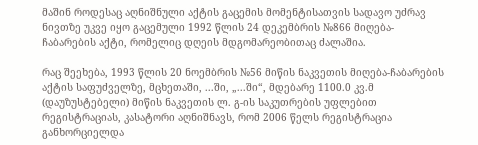მაშინ როდესაც აღნიშნული აქტის გაცემის მომენტისათვის სადავო უძრავ ნივთზე უკვე იყო გაცემული 1992 წლის 24 დეკემბრის №866 მიღება-ჩაბარების აქტი, რომელიც დღეის მდგომარეობითაც ძალაშია.

რაც შეეხება, 1993 წლის 20 ნოემბრის №56 მიწის ნაკვეთის მიღება-ჩაბარების აქტის საფუძველზე, მცხეთაში, ...ში, „...ში“, მდებარე 1100.0 კვ.მ (დაუზუსტებელი) მიწის ნაკვეთის ლ. გ-ის საკუთრების უფლებით რეგისტრაციას, კასატორი აღნიშნავს, რომ 2006 წელს რეგისტრაცია განხორციელდა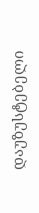დაუზუსტებელი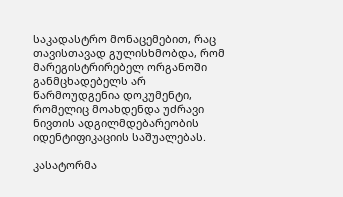საკადასტრო მონაცემებით, რაც თავისთავად გულისხმობდა, რომ მარეგისტრირებელ ორგანოში განმცხადებელს არ წარმოუდგენია დოკუმენტი, რომელიც მოახდენდა უძრავი ნივთის ადგილმდებარეობის იდენტიფიკაციის საშუალებას.

კასატორმა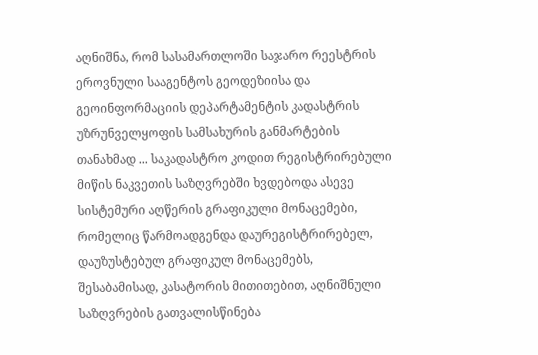აღნიშნა, რომ სასამართლოში საჯარო რეესტრის ეროვნული სააგენტოს გეოდეზიისა და გეოინფორმაციის დეპარტამენტის კადასტრის უზრუნველყოფის სამსახურის განმარტების თანახმად ... საკადასტრო კოდით რეგისტრირებული მიწის ნაკვეთის საზღვრებში ხვდებოდა ასევე სისტემური აღწერის გრაფიკული მონაცემები, რომელიც წარმოადგენდა დაურეგისტრირებელ, დაუზუსტებულ გრაფიკულ მონაცემებს, შესაბამისად, კასატორის მითითებით, აღნიშნული საზღვრების გათვალისწინება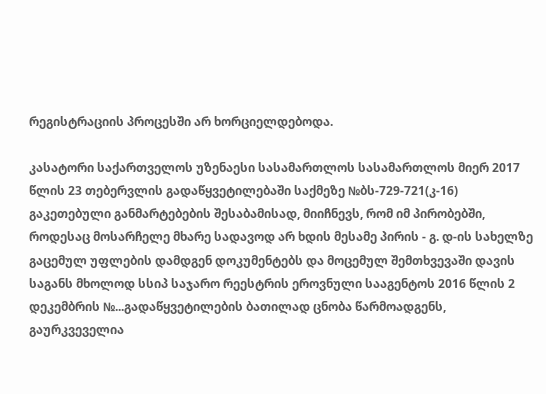რეგისტრაციის პროცესში არ ხორციელდებოდა.

კასატორი საქართველოს უზენაესი სასამართლოს სასამართლოს მიერ 2017 წლის 23 თებერვლის გადაწყვეტილებაში საქმეზე №ბს-729-721(კ-16) გაკეთებული განმარტებების შესაბამისად, მიიჩნევს, რომ იმ პირობებში, როდესაც მოსარჩელე მხარე სადავოდ არ ხდის მესამე პირის - გ. დ-ის სახელზე გაცემულ უფლების დამდგენ დოკუმენტებს და მოცემულ შემთხვევაში დავის საგანს მხოლოდ სსიპ საჯარო რეესტრის ეროვნული სააგენტოს 2016 წლის 2 დეკემბრის №...გადაწყვეტილების ბათილად ცნობა წარმოადგენს, გაურკვეველია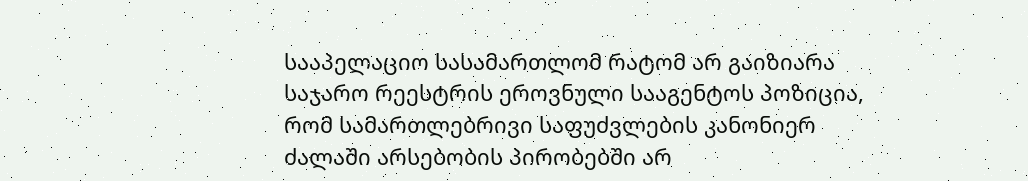სააპელაციო სასამართლომ რატომ არ გაიზიარა საჯარო რეესტრის ეროვნული სააგენტოს პოზიცია, რომ სამართლებრივი საფუძვლების კანონიერ ძალაში არსებობის პირობებში არ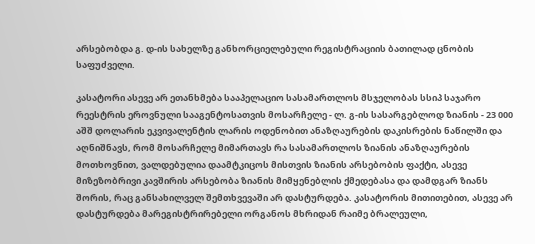არსებობდა გ. დ-ის სახელზე განხორციელებული რეგისტრაციის ბათილად ცნობის საფუძველი.

კასატორი ასევე არ ეთანხმება სააპელაციო სასამართლოს მსჯელობას სსიპ საჯარო რეესტრის ეროვნული სააგენტოსათვის მოსარჩელე - ლ. გ-ის სასარგებლოდ ზიანის - 23 000 აშშ დოლარის ეკვივალენტის ლარის ოდენობით ანაზღაურების დაკისრების ნაწილში და აღნიშნავს, რომ მოსარჩელე მიმართავს რა სასამართლოს ზიანის ანაზღაურების მოთხოვნით, ვალდებულია დაამტკიცოს მისთვის ზიანის არსებობის ფაქტი, ასევე მიზეზობრივი კავშირის არსებობა ზიანის მიმყენებლის ქმედებასა და დამდგარ ზიანს შორის, რაც განსახილველ შემთხვევაში არ დასტურდება. კასატორის მითითებით, ასევე არ დასტურდება მარეგისტრირებელი ორგანოს მხრიდან რაიმე ბრალეული,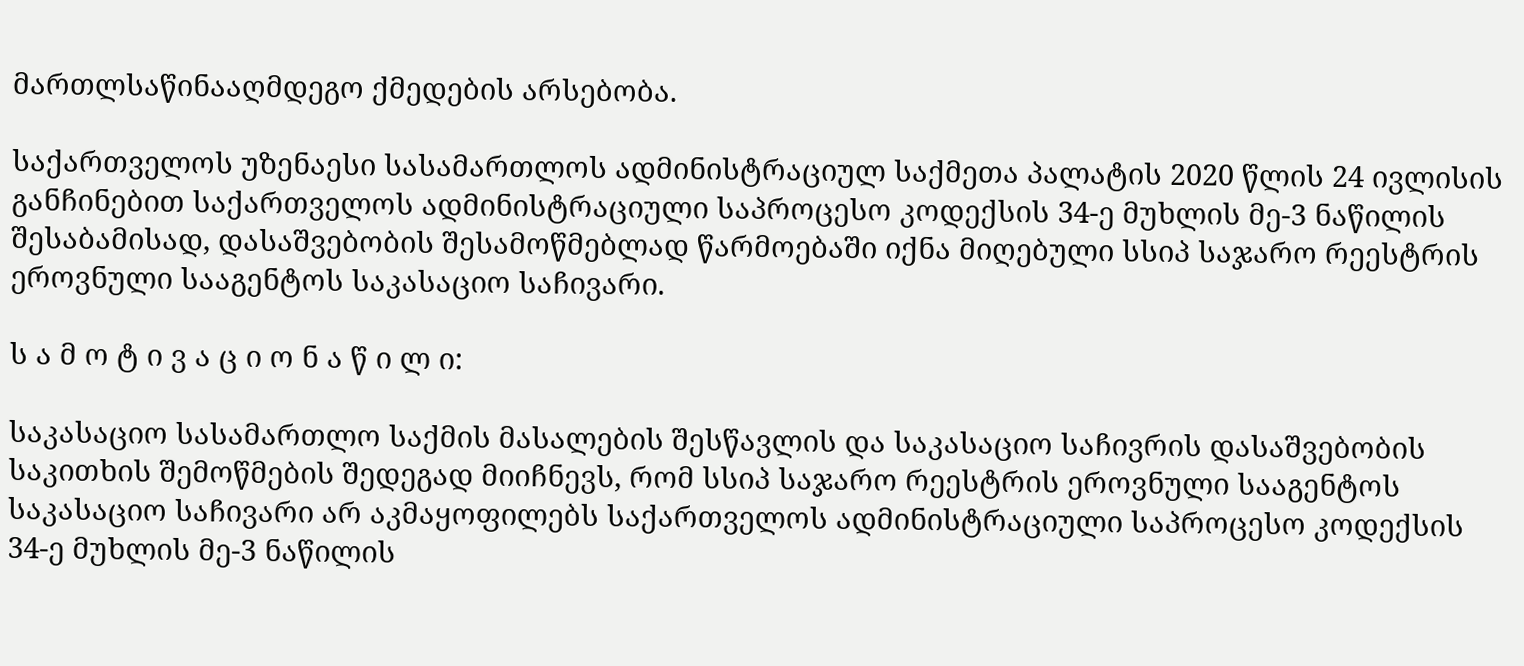მართლსაწინააღმდეგო ქმედების არსებობა.

საქართველოს უზენაესი სასამართლოს ადმინისტრაციულ საქმეთა პალატის 2020 წლის 24 ივლისის განჩინებით საქართველოს ადმინისტრაციული საპროცესო კოდექსის 34-ე მუხლის მე-3 ნაწილის შესაბამისად, დასაშვებობის შესამოწმებლად წარმოებაში იქნა მიღებული სსიპ საჯარო რეესტრის ეროვნული სააგენტოს საკასაციო საჩივარი.

ს ა მ ო ტ ი ვ ა ც ი ო ნ ა წ ი ლ ი:

საკასაციო სასამართლო საქმის მასალების შესწავლის და საკასაციო საჩივრის დასაშვებობის საკითხის შემოწმების შედეგად მიიჩნევს, რომ სსიპ საჯარო რეესტრის ეროვნული სააგენტოს საკასაციო საჩივარი არ აკმაყოფილებს საქართველოს ადმინისტრაციული საპროცესო კოდექსის 34-ე მუხლის მე-3 ნაწილის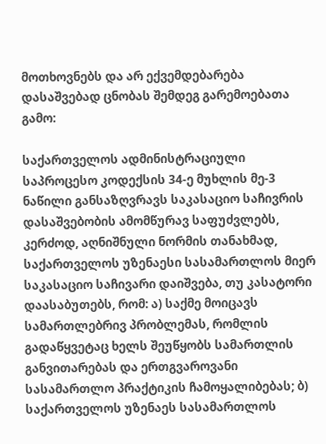მოთხოვნებს და არ ექვემდებარება დასაშვებად ცნობას შემდეგ გარემოებათა გამო:

საქართველოს ადმინისტრაციული საპროცესო კოდექსის 34-ე მუხლის მე-3 ნაწილი განსაზღვრავს საკასაციო საჩივრის დასაშვებობის ამომწურავ საფუძვლებს, კერძოდ, აღნიშნული ნორმის თანახმად, საქართველოს უზენაესი სასამართლოს მიერ საკასაციო საჩივარი დაიშვება, თუ კასატორი დაასაბუთებს, რომ: ა) საქმე მოიცავს სამართლებრივ პრობლემას, რომლის გადაწყვეტაც ხელს შეუწყობს სამართლის განვითარებას და ერთგვაროვანი სასამართლო პრაქტიკის ჩამოყალიბებას; ბ) საქართველოს უზენაეს სასამართლოს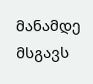მანამდე მსგავს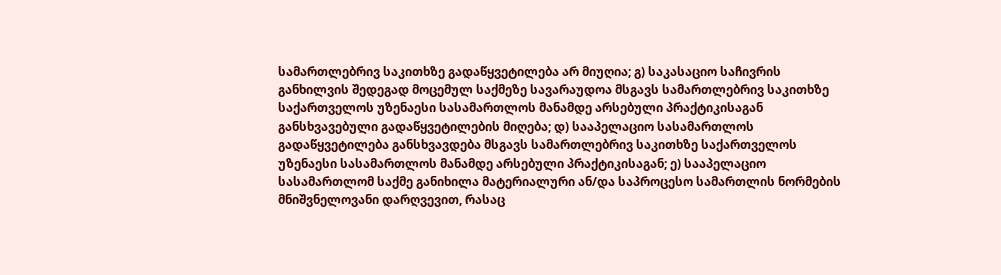სამართლებრივ საკითხზე გადაწყვეტილება არ მიუღია; გ) საკასაციო საჩივრის განხილვის შედეგად მოცემულ საქმეზე სავარაუდოა მსგავს სამართლებრივ საკითხზე საქართველოს უზენაესი სასამართლოს მანამდე არსებული პრაქტიკისაგან განსხვავებული გადაწყვეტილების მიღება; დ) სააპელაციო სასამართლოს გადაწყვეტილება განსხვავდება მსგავს სამართლებრივ საკითხზე საქართველოს უზენაესი სასამართლოს მანამდე არსებული პრაქტიკისაგან; ე) სააპელაციო სასამართლომ საქმე განიხილა მატერიალური ან/და საპროცესო სამართლის ნორმების მნიშვნელოვანი დარღვევით, რასაც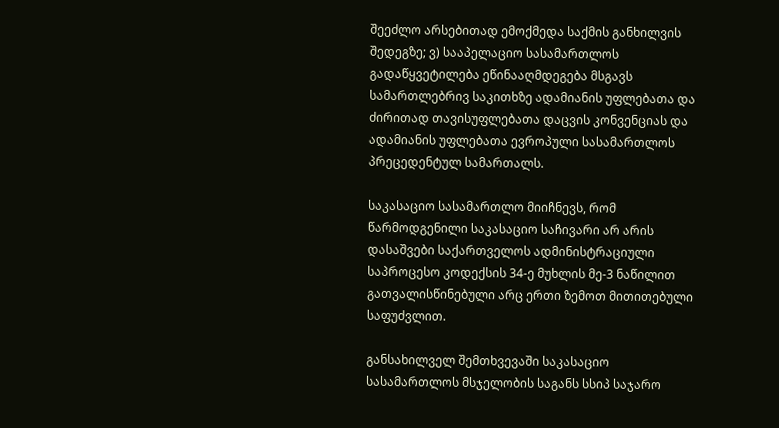შეეძლო არსებითად ემოქმედა საქმის განხილვის შედეგზე; ვ) სააპელაციო სასამართლოს გადაწყვეტილება ეწინააღმდეგება მსგავს სამართლებრივ საკითხზე ადამიანის უფლებათა და ძირითად თავისუფლებათა დაცვის კონვენციას და ადამიანის უფლებათა ევროპული სასამართლოს პრეცედენტულ სამართალს.

საკასაციო სასამართლო მიიჩნევს, რომ წარმოდგენილი საკასაციო საჩივარი არ არის დასაშვები საქართველოს ადმინისტრაციული საპროცესო კოდექსის 34-ე მუხლის მე-3 ნაწილით გათვალისწინებული არც ერთი ზემოთ მითითებული საფუძვლით.

განსახილველ შემთხვევაში საკასაციო სასამართლოს მსჯელობის საგანს სსიპ საჯარო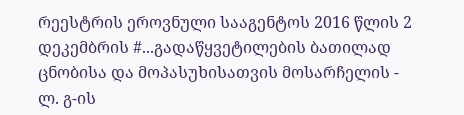რეესტრის ეროვნული სააგენტოს 2016 წლის 2 დეკემბრის #...გადაწყვეტილების ბათილად ცნობისა და მოპასუხისათვის მოსარჩელის - ლ. გ-ის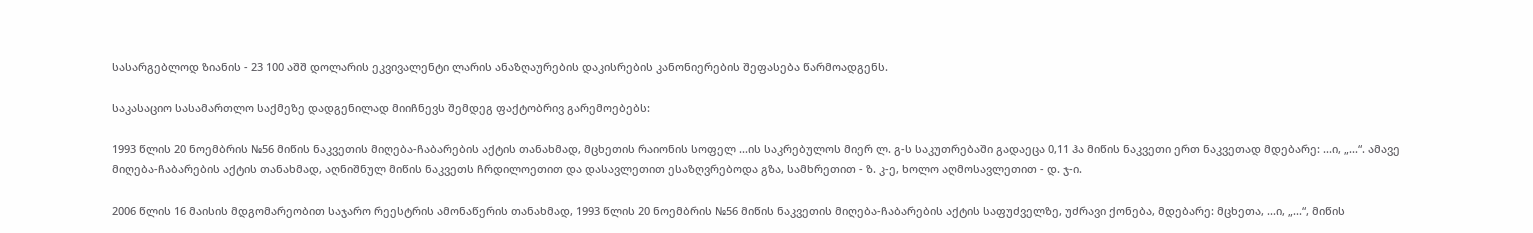სასარგებლოდ ზიანის - 23 100 აშშ დოლარის ეკვივალენტი ლარის ანაზღაურების დაკისრების კანონიერების შეფასება წარმოადგენს.

საკასაციო სასამართლო საქმეზე დადგენილად მიიჩნევს შემდეგ ფაქტობრივ გარემოებებს:

1993 წლის 20 ნოემბრის №56 მიწის ნაკვეთის მიღება-ჩაბარების აქტის თანახმად, მცხეთის რაიონის სოფელ ...ის საკრებულოს მიერ ლ. გ-ს საკუთრებაში გადაეცა 0,11 ჰა მიწის ნაკვეთი ერთ ნაკვეთად მდებარე: ...ი, „...“. ამავე მიღება-ჩაბარების აქტის თანახმად, აღნიშნულ მიწის ნაკვეთს ჩრდილოეთით და დასავლეთით ესაზღვრებოდა გზა, სამხრეთით - ზ. კ-ე, ხოლო აღმოსავლეთით - დ. ჯ-ი.

2006 წლის 16 მაისის მდგომარეობით საჯარო რეესტრის ამონაწერის თანახმად, 1993 წლის 20 ნოემბრის №56 მიწის ნაკვეთის მიღება-ჩაბარების აქტის საფუძველზე, უძრავი ქონება, მდებარე: მცხეთა, ...ი, „...“, მიწის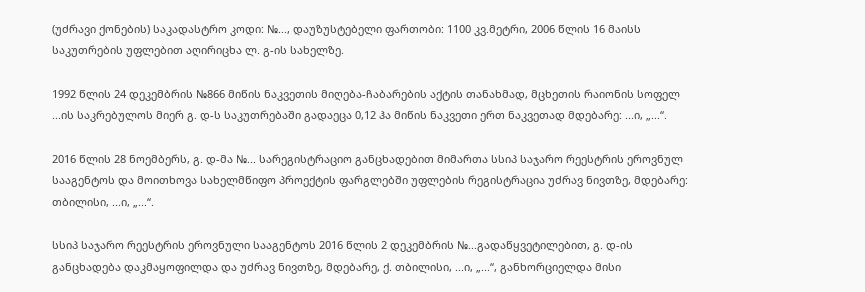(უძრავი ქონების) საკადასტრო კოდი: №..., დაუზუსტებელი ფართობი: 1100 კვ.მეტრი, 2006 წლის 16 მაისს საკუთრების უფლებით აღირიცხა ლ. გ-ის სახელზე.

1992 წლის 24 დეკემბრის №866 მიწის ნაკვეთის მიღება-ჩაბარების აქტის თანახმად, მცხეთის რაიონის სოფელ ...ის საკრებულოს მიერ გ. დ-ს საკუთრებაში გადაეცა 0,12 ჰა მიწის ნაკვეთი ერთ ნაკვეთად მდებარე: ...ი, „...“.

2016 წლის 28 ნოემბერს, გ. დ-მა №... სარეგისტრაციო განცხადებით მიმართა სსიპ საჯარო რეესტრის ეროვნულ სააგენტოს და მოითხოვა სახელმწიფო პროექტის ფარგლებში უფლების რეგისტრაცია უძრავ ნივთზე, მდებარე: თბილისი, ...ი, „...“.

სსიპ საჯარო რეესტრის ეროვნული სააგენტოს 2016 წლის 2 დეკემბრის №...გადაწყვეტილებით, გ. დ-ის განცხადება დაკმაყოფილდა და უძრავ ნივთზე, მდებარე, ქ. თბილისი, ...ი, „...“, განხორციელდა მისი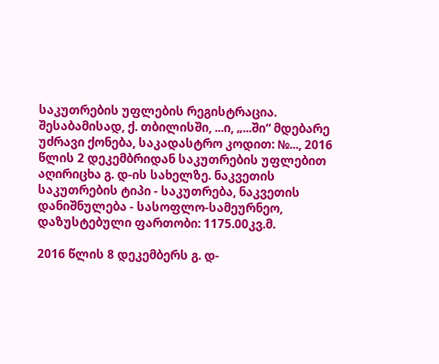საკუთრების უფლების რეგისტრაცია. შესაბამისად, ქ. თბილისში, ...ი, „...ში“ მდებარე უძრავი ქონება, საკადასტრო კოდით: №..., 2016 წლის 2 დეკემბრიდან საკუთრების უფლებით აღირიცხა გ. დ-ის სახელზე. ნაკვეთის საკუთრების ტიპი - საკუთრება, ნაკვეთის დანიშნულება - სასოფლო-სამეურნეო, დაზუსტებული ფართობი: 1175.00კვ.მ.

2016 წლის 8 დეკემბერს გ. დ-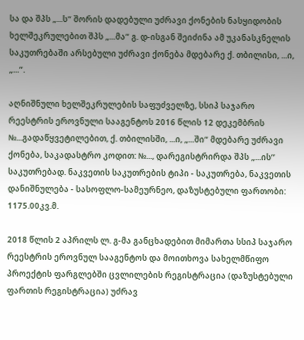სა და შპს „...ს“ შორის დადებული უძრავი ქონების ნასყიდობის ხელშეკრულებით შპს „...მა“ გ. დ-ისგან შეიძინა ამ უკანასკნელის საკუთრებაში არსებული უძრავი ქონება მდებარე ქ. თბილისი, ...ი, „...“.

აღნიშნული ხელშეკრულების საფუძველზე, სსიპ საჯარო რეესტრის ეროვნული სააგენტოს 2016 წლის 12 დეკემბრის №...გადაწყვეტილებით, ქ. თბილისში, ...ი, „...ში“ მდებარე უძრავი ქონება, საკადასტრო კოდით: №..., დარეგისტრირდა შპს „...ის’’ საკუთრებად. ნაკვეთის საკუთრების ტიპი - საკუთრება, ნაკვეთის დანიშნულება - სასოფლო-სამეურნეო, დაზუსტებული ფართობი: 1175.00კვ.მ.

2018 წლის 2 აპრილს ლ. გ-მა განცხადებით მიმართა სსიპ საჯარო რეესტრის ეროვნულ სააგენტოს და მოითხოვა სახელმწიფო პროექტის ფარგლებში ცვლილების რეგისტრაცია (დაზუსტებული ფართის რეგისტრაცია) უძრავ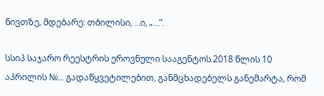ნივთზე, მდებარე: თბილისი, ...ი, „...“.

სსიპ საჯარო რეესტრის ეროვნული სააგენტოს 2018 წლის 10 აპრილის №... გადაწყვეტილებით, განმცხადებელს განემარტა, რომ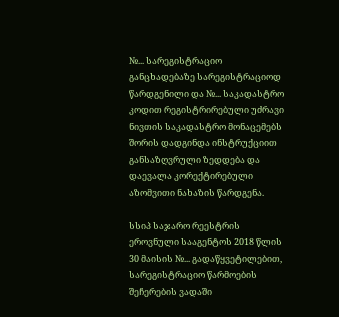№... სარეგისტრაციო განცხადებაზე სარეგისტრაციოდ წარდგენილი და №... საკადასტრო კოდით რეგისტრირებული უძრავი ნივთის საკადასტრო მონაცემებს შორის დადგინდა ინსტრუქციით განსაზღვრული ზედდება და დაევალა კორექტირებული აზომვითი ნახაზის წარდგენა.

სსიპ საჯარო რეესტრის ეროვნული სააგენტოს 2018 წლის 30 მაისის №... გადაწყვეტილებით, სარეგისტრაციო წარმოების შეჩერების ვადაში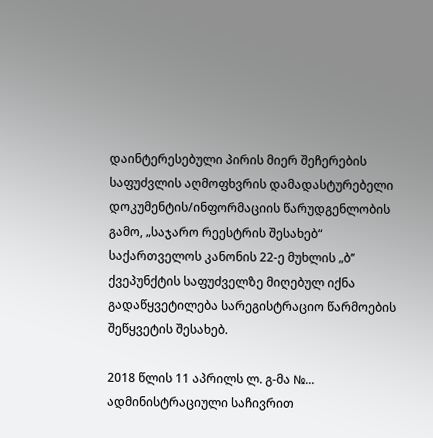დაინტერესებული პირის მიერ შეჩერების საფუძვლის აღმოფხვრის დამადასტურებელი დოკუმენტის/ინფორმაციის წარუდგენლობის გამო, „საჯარო რეესტრის შესახებ“ საქართველოს კანონის 22-ე მუხლის „ბ’’ ქვეპუნქტის საფუძველზე მიღებულ იქნა გადაწყვეტილება სარეგისტრაციო წარმოების შეწყვეტის შესახებ.

2018 წლის 11 აპრილს ლ. გ-მა №... ადმინისტრაციული საჩივრით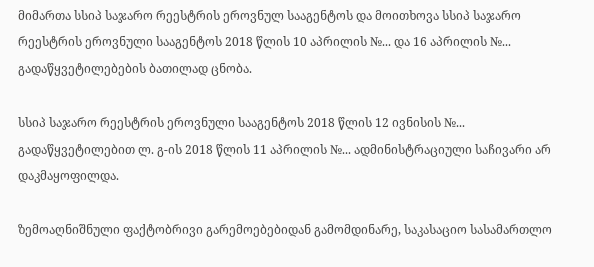მიმართა სსიპ საჯარო რეესტრის ეროვნულ სააგენტოს და მოითხოვა სსიპ საჯარო რეესტრის ეროვნული სააგენტოს 2018 წლის 10 აპრილის №... და 16 აპრილის №... გადაწყვეტილებების ბათილად ცნობა.

სსიპ საჯარო რეესტრის ეროვნული სააგენტოს 2018 წლის 12 ივნისის №... გადაწყვეტილებით ლ. გ-ის 2018 წლის 11 აპრილის №... ადმინისტრაციული საჩივარი არ დაკმაყოფილდა.

ზემოაღნიშნული ფაქტობრივი გარემოებებიდან გამომდინარე, საკასაციო სასამართლო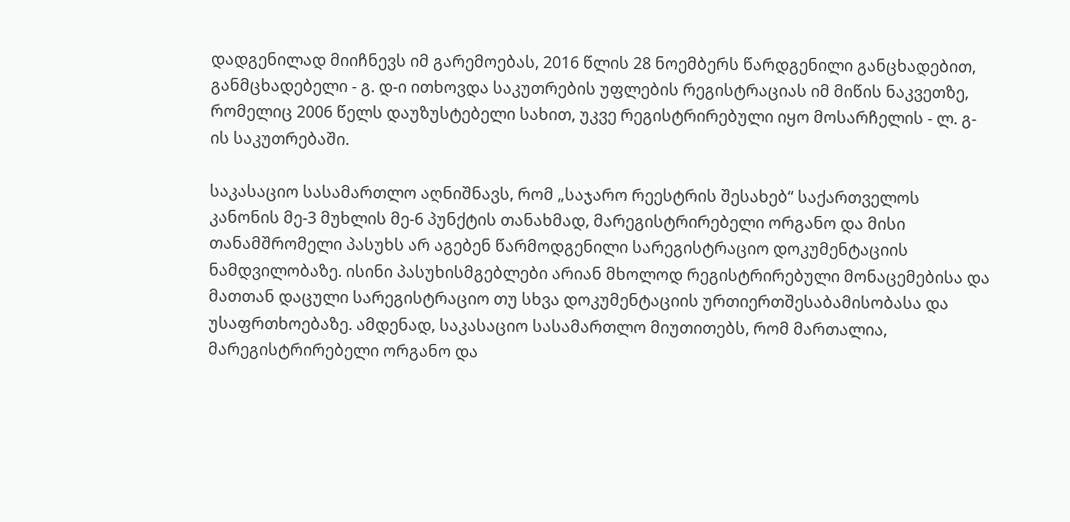დადგენილად მიიჩნევს იმ გარემოებას, 2016 წლის 28 ნოემბერს წარდგენილი განცხადებით, განმცხადებელი - გ. დ-ი ითხოვდა საკუთრების უფლების რეგისტრაციას იმ მიწის ნაკვეთზე, რომელიც 2006 წელს დაუზუსტებელი სახით, უკვე რეგისტრირებული იყო მოსარჩელის - ლ. გ-ის საკუთრებაში.

საკასაციო სასამართლო აღნიშნავს, რომ „საჯარო რეესტრის შესახებ“ საქართველოს კანონის მე-3 მუხლის მე-6 პუნქტის თანახმად, მარეგისტრირებელი ორგანო და მისი თანამშრომელი პასუხს არ აგებენ წარმოდგენილი სარეგისტრაციო დოკუმენტაციის ნამდვილობაზე. ისინი პასუხისმგებლები არიან მხოლოდ რეგისტრირებული მონაცემებისა და მათთან დაცული სარეგისტრაციო თუ სხვა დოკუმენტაციის ურთიერთშესაბამისობასა და უსაფრთხოებაზე. ამდენად, საკასაციო სასამართლო მიუთითებს, რომ მართალია, მარეგისტრირებელი ორგანო და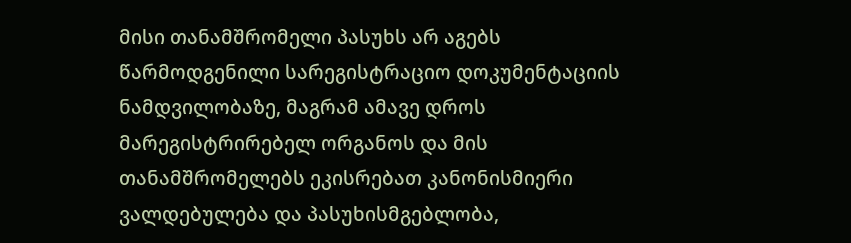მისი თანამშრომელი პასუხს არ აგებს წარმოდგენილი სარეგისტრაციო დოკუმენტაციის ნამდვილობაზე, მაგრამ ამავე დროს მარეგისტრირებელ ორგანოს და მის თანამშრომელებს ეკისრებათ კანონისმიერი ვალდებულება და პასუხისმგებლობა,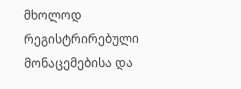მხოლოდ რეგისტრირებული მონაცემებისა და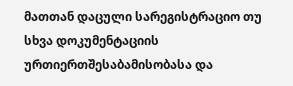მათთან დაცული სარეგისტრაციო თუ სხვა დოკუმენტაციის ურთიერთშესაბამისობასა და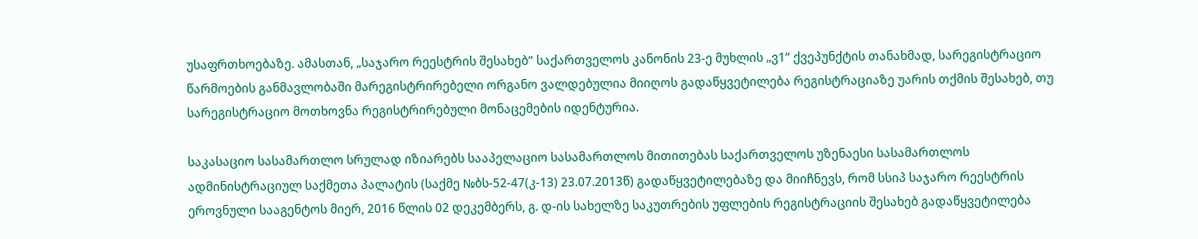უსაფრთხოებაზე. ამასთან, „საჯარო რეესტრის შესახებ“ საქართველოს კანონის 23-ე მუხლის „ვ1“ ქვეპუნქტის თანახმად, სარეგისტრაციო წარმოების განმავლობაში მარეგისტრირებელი ორგანო ვალდებულია მიიღოს გადაწყვეტილება რეგისტრაციაზე უარის თქმის შესახებ, თუ სარეგისტრაციო მოთხოვნა რეგისტრირებული მონაცემების იდენტურია.

საკასაციო სასამართლო სრულად იზიარებს სააპელაციო სასამართლოს მითითებას საქართველოს უზენაესი სასამართლოს ადმინისტრაციულ საქმეთა პალატის (საქმე №ბს-52-47(კ-13) 23.07.2013წ) გადაწყვეტილებაზე და მიიჩნევს, რომ სსიპ საჯარო რეესტრის ეროვნული სააგენტოს მიერ, 2016 წლის 02 დეკემბერს, გ. დ-ის სახელზე საკუთრების უფლების რეგისტრაციის შესახებ გადაწყვეტილება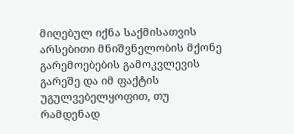მიღებულ იქნა საქმისათვის არსებითი მნიშვნელობის მქონე გარემოებების გამოკვლევის გარეშე და იმ ფაქტის უგულვებელყოფით, თუ რამდენად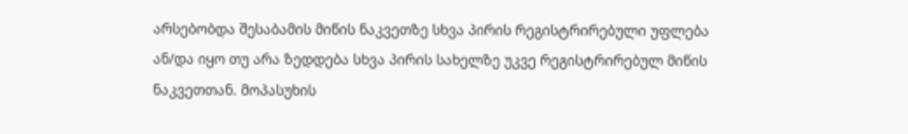არსებობდა შესაბამის მიწის ნაკვეთზე სხვა პირის რეგისტრირებული უფლება ან/და იყო თუ არა ზედდება სხვა პირის სახელზე უკვე რეგისტრირებულ მიწის ნაკვეთთან. მოპასუხის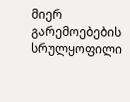მიერ გარემოებების სრულყოფილი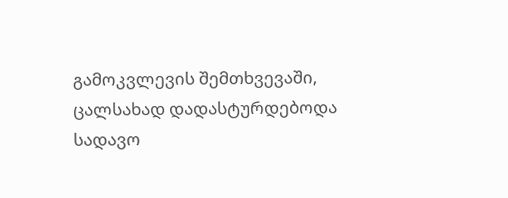გამოკვლევის შემთხვევაში, ცალსახად დადასტურდებოდა სადავო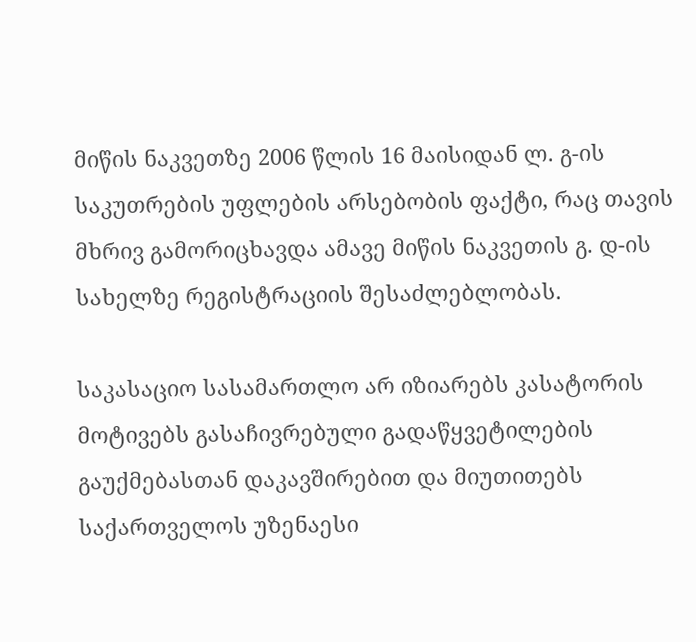მიწის ნაკვეთზე 2006 წლის 16 მაისიდან ლ. გ-ის საკუთრების უფლების არსებობის ფაქტი, რაც თავის მხრივ გამორიცხავდა ამავე მიწის ნაკვეთის გ. დ-ის სახელზე რეგისტრაციის შესაძლებლობას.

საკასაციო სასამართლო არ იზიარებს კასატორის მოტივებს გასაჩივრებული გადაწყვეტილების გაუქმებასთან დაკავშირებით და მიუთითებს საქართველოს უზენაესი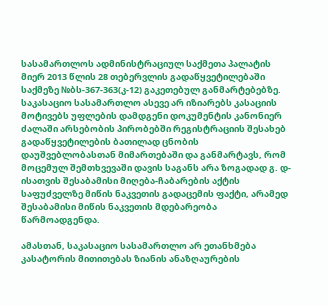სასამართლოს ადმინისტრაციულ საქმეთა პალატის მიერ 2013 წლის 28 თებერვლის გადაწყვეტილებაში საქმეზე №ბს-367-363(კ-12) გაკეთებულ განმარტებებზე. საკასაციო სასამართლო ასევე არ იზიარებს კასაციის მოტივებს უფლების დამდგენი დოკუმენტის კანონიერ ძალაში არსებობის პირობებში რეგისტრაციის შესახებ გადაწყვეტილების ბათილად ცნობის დაუშვებლობასთან მიმართებაში და განმარტავს, რომ მოცემულ შემთხვევაში დავის საგანს არა ზოგადად გ. დ-ისათვის შესაბამისი მიღება-ჩაბარების აქტის საფუძველზე მიწის ნაკვეთის გადაცემის ფაქტი, არამედ შესაბამისი მიწის ნაკვეთის მდებარეობა წარმოადგენდა.

ამასთან, საკასაციო სასამართლო არ ეთანხმება კასატორის მითითებას ზიანის ანაზღაურების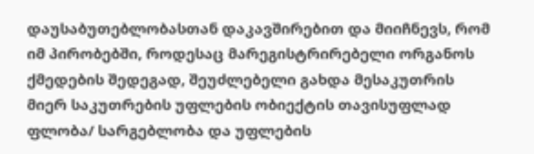დაუსაბუთებლობასთან დაკავშირებით და მიიჩნევს, რომ იმ პირობებში, როდესაც მარეგისტრირებელი ორგანოს ქმედების შედეგად, შეუძლებელი გახდა მესაკუთრის მიერ საკუთრების უფლების ობიექტის თავისუფლად ფლობა/ სარგებლობა და უფლების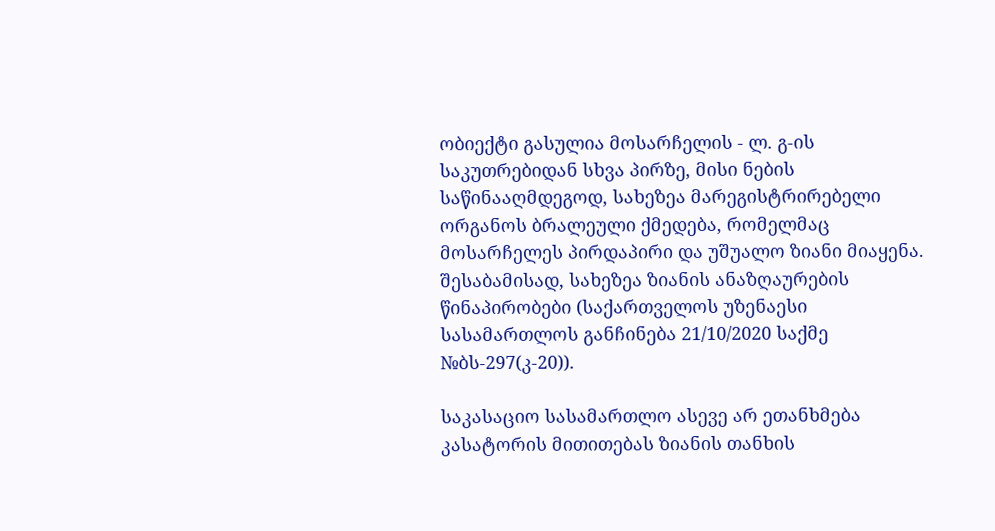ობიექტი გასულია მოსარჩელის - ლ. გ-ის საკუთრებიდან სხვა პირზე, მისი ნების საწინააღმდეგოდ, სახეზეა მარეგისტრირებელი ორგანოს ბრალეული ქმედება, რომელმაც მოსარჩელეს პირდაპირი და უშუალო ზიანი მიაყენა. შესაბამისად, სახეზეა ზიანის ანაზღაურების წინაპირობები (საქართველოს უზენაესი სასამართლოს განჩინება 21/10/2020 საქმე №ბს-297(კ-20)).

საკასაციო სასამართლო ასევე არ ეთანხმება კასატორის მითითებას ზიანის თანხის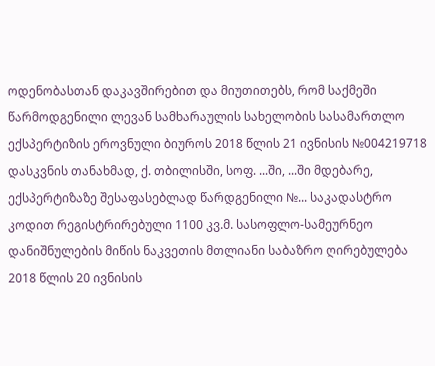ოდენობასთან დაკავშირებით და მიუთითებს, რომ საქმეში წარმოდგენილი ლევან სამხარაულის სახელობის სასამართლო ექსპერტიზის ეროვნული ბიუროს 2018 წლის 21 ივნისის №004219718 დასკვნის თანახმად, ქ. თბილისში, სოფ. ...ში, ...ში მდებარე, ექსპერტიზაზე შესაფასებლად წარდგენილი №... საკადასტრო კოდით რეგისტრირებული 1100 კვ.მ. სასოფლო-სამეურნეო დანიშნულების მიწის ნაკვეთის მთლიანი საბაზრო ღირებულება 2018 წლის 20 ივნისის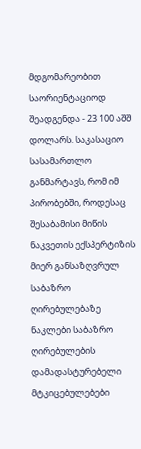მდგომარეობით საორიენტაციოდ შეადგენდა - 23 100 აშშ დოლარს. საკასაციო სასამართლო განმარტავს, რომ იმ პირობებში, როდესაც შესაბამისი მიწის ნაკვეთის ექსპერტიზის მიერ განსაზღვრულ საბაზრო ღირებულებაზე ნაკლები საბაზრო ღირებულების დამადასტურებელი მტკიცებულებები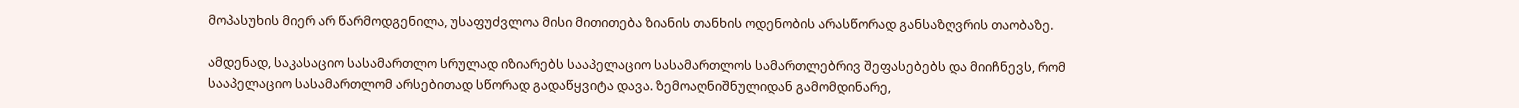მოპასუხის მიერ არ წარმოდგენილა, უსაფუძვლოა მისი მითითება ზიანის თანხის ოდენობის არასწორად განსაზღვრის თაობაზე.

ამდენად, საკასაციო სასამართლო სრულად იზიარებს სააპელაციო სასამართლოს სამართლებრივ შეფასებებს და მიიჩნევს, რომ სააპელაციო სასამართლომ არსებითად სწორად გადაწყვიტა დავა. ზემოაღნიშნულიდან გამომდინარე,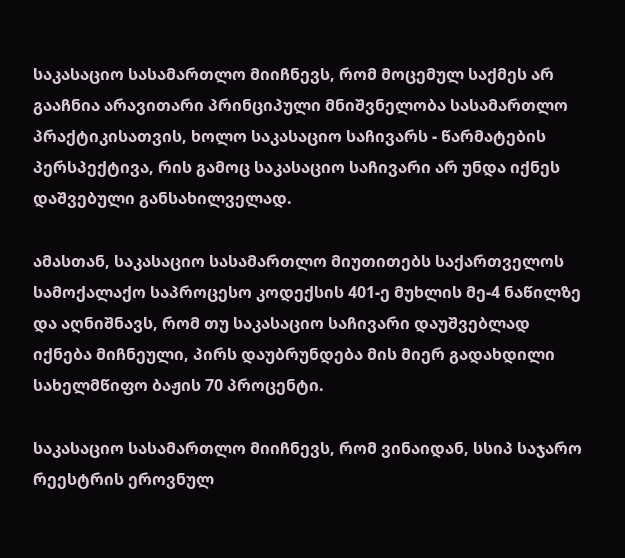საკასაციო სასამართლო მიიჩნევს, რომ მოცემულ საქმეს არ გააჩნია არავითარი პრინციპული მნიშვნელობა სასამართლო პრაქტიკისათვის, ხოლო საკასაციო საჩივარს - წარმატების პერსპექტივა, რის გამოც საკასაციო საჩივარი არ უნდა იქნეს დაშვებული განსახილველად.

ამასთან, საკასაციო სასამართლო მიუთითებს საქართველოს სამოქალაქო საპროცესო კოდექსის 401-ე მუხლის მე-4 ნაწილზე და აღნიშნავს, რომ თუ საკასაციო საჩივარი დაუშვებლად იქნება მიჩნეული, პირს დაუბრუნდება მის მიერ გადახდილი სახელმწიფო ბაჟის 70 პროცენტი.

საკასაციო სასამართლო მიიჩნევს, რომ ვინაიდან, სსიპ საჯარო რეესტრის ეროვნულ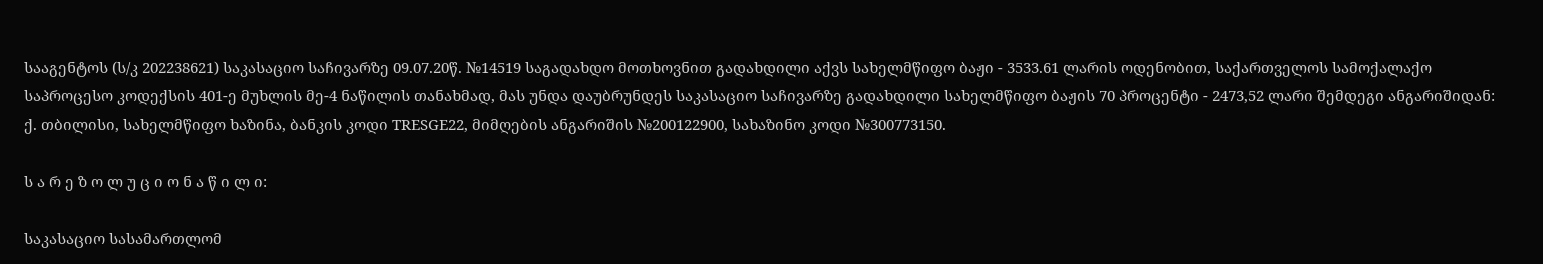სააგენტოს (ს/კ 202238621) საკასაციო საჩივარზე 09.07.20წ. №14519 საგადახდო მოთხოვნით გადახდილი აქვს სახელმწიფო ბაჟი - 3533.61 ლარის ოდენობით, საქართველოს სამოქალაქო საპროცესო კოდექსის 401-ე მუხლის მე-4 ნაწილის თანახმად, მას უნდა დაუბრუნდეს საკასაციო საჩივარზე გადახდილი სახელმწიფო ბაჟის 70 პროცენტი - 2473,52 ლარი შემდეგი ანგარიშიდან: ქ. თბილისი, სახელმწიფო ხაზინა, ბანკის კოდი TRESGE22, მიმღების ანგარიშის №200122900, სახაზინო კოდი №300773150.

ს ა რ ე ზ ო ლ უ ც ი ო ნ ა წ ი ლ ი:

საკასაციო სასამართლომ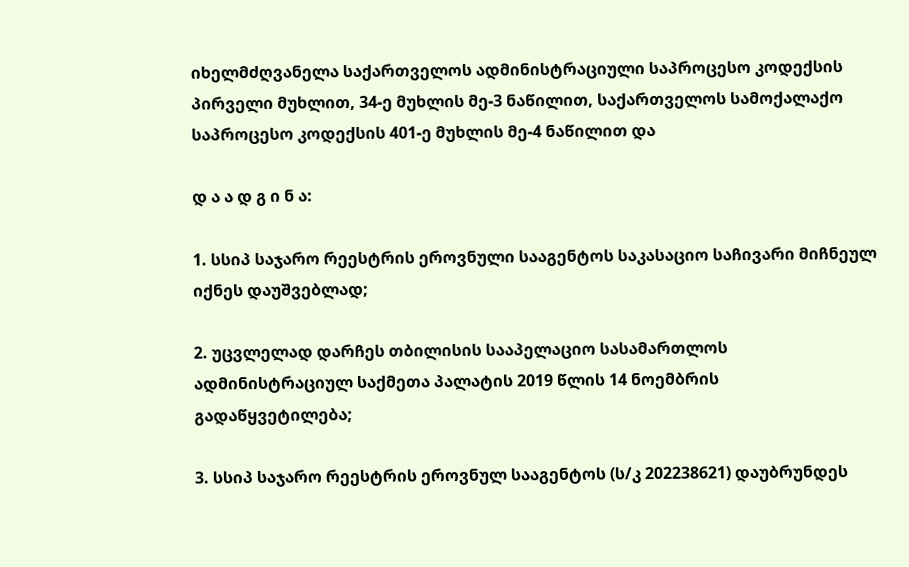იხელმძღვანელა საქართველოს ადმინისტრაციული საპროცესო კოდექსის პირველი მუხლით, 34-ე მუხლის მე-3 ნაწილით, საქართველოს სამოქალაქო საპროცესო კოდექსის 401-ე მუხლის მე-4 ნაწილით და

დ ა ა დ გ ი ნ ა:

1. სსიპ საჯარო რეესტრის ეროვნული სააგენტოს საკასაციო საჩივარი მიჩნეულ იქნეს დაუშვებლად;

2. უცვლელად დარჩეს თბილისის სააპელაციო სასამართლოს ადმინისტრაციულ საქმეთა პალატის 2019 წლის 14 ნოემბრის გადაწყვეტილება;

3. სსიპ საჯარო რეესტრის ეროვნულ სააგენტოს (ს/კ 202238621) დაუბრუნდეს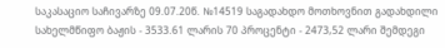საკასაციო საჩივარზე 09.07.20წ. №14519 საგადახდო მოთხოვნით გადახდილი სახელმწიფო ბაჟის - 3533.61 ლარის 70 პროცენტი - 2473,52 ლარი შემდეგი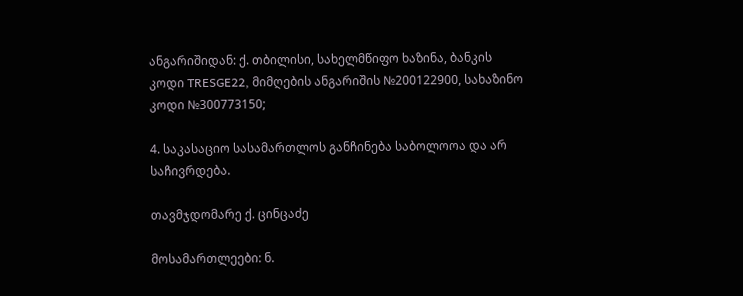ანგარიშიდან: ქ. თბილისი, სახელმწიფო ხაზინა, ბანკის კოდი TRESGE22, მიმღების ანგარიშის №200122900, სახაზინო კოდი №300773150;

4. საკასაციო სასამართლოს განჩინება საბოლოოა და არ საჩივრდება.

თავმჯდომარე ქ. ცინცაძე

მოსამართლეები: ნ.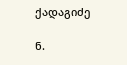ქადაგიძე

ნ.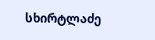სხირტლაძე